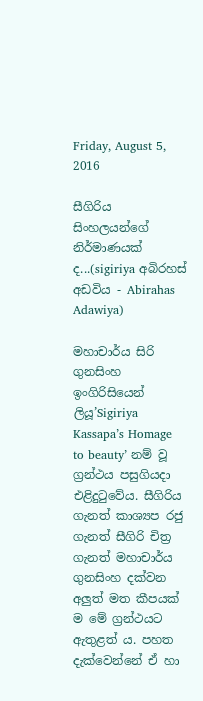Friday, August 5, 2016

සීගිරිය සිංහලයන්ගේ නිර්මාණයක් ද...(sigiriya අබිරහස් අඩවිය - Abirahas Adawiya)

මහාචාර්ය සිරි ගුනසිංහ ඉංගිරිසියෙන් ලියූ’Sigiriya Kassapa’s Homage to beauty’ නම් වූ ග්‍රන්ථය පසුගියදා එළිදුටුවේය. සීගිරිය ගැනත් කාශ්‍යප රජු ගැනත් සීගිරි චිත්‍ර ගැනත් මහාචාර්ය ගුනසිංහ දක්වන අලුත් මත කීපයක් ම මේ ග්‍රන්ථයට ඇතුළත් ය. පහත දැක්වෙන්නේ ඒ හා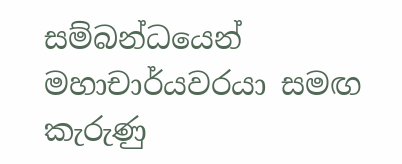සම්බන්ධයෙන් මහාචාර්යවරයා සමඟ කැරුණු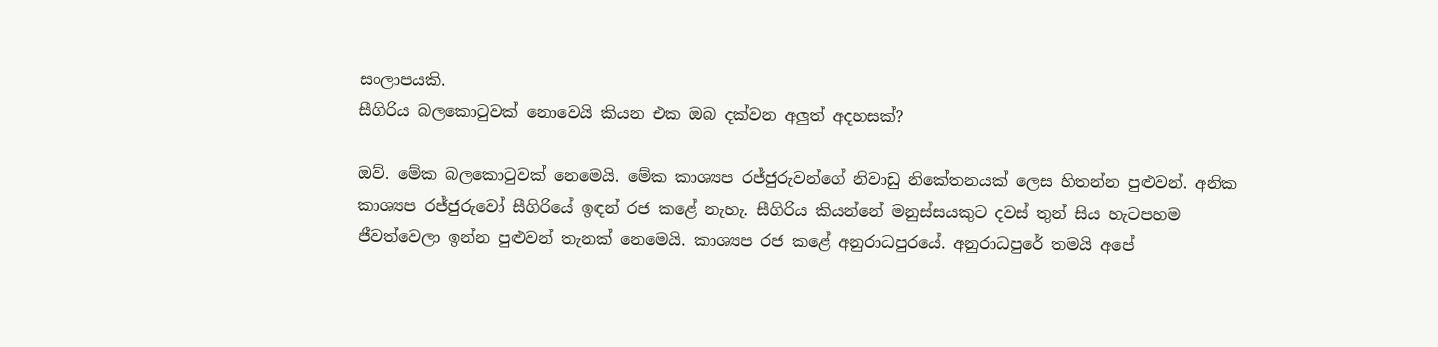සංලාපයකි.
සීගිරිය බලකොටුවක් නොවෙයි කියන එක ඔබ දක්වන අලුත් අදහසක්?

ඔව්. මේක බලකොටුවක් නෙමෙයි. මේක කාශ්‍යප රජ්ජුරුවන්ගේ නිවාඩු නිකේතනයක් ලෙස හිතන්න පුළුවන්. අනික කාශ්‍යප රජ්ජුරුවෝ සීගිරියේ ඉඳන් රජ කළේ නැහැ. සීගිරිය කියන්නේ මනුස්සයකුට දවස් තුන් සිය හැටපහම ජීවත්වෙලා ඉන්න පුළුවන් තැනක් නෙමෙයි. කාශ්‍යප රජ කළේ අනුරාධපුරයේ. අනුරාධපුරේ තමයි අපේ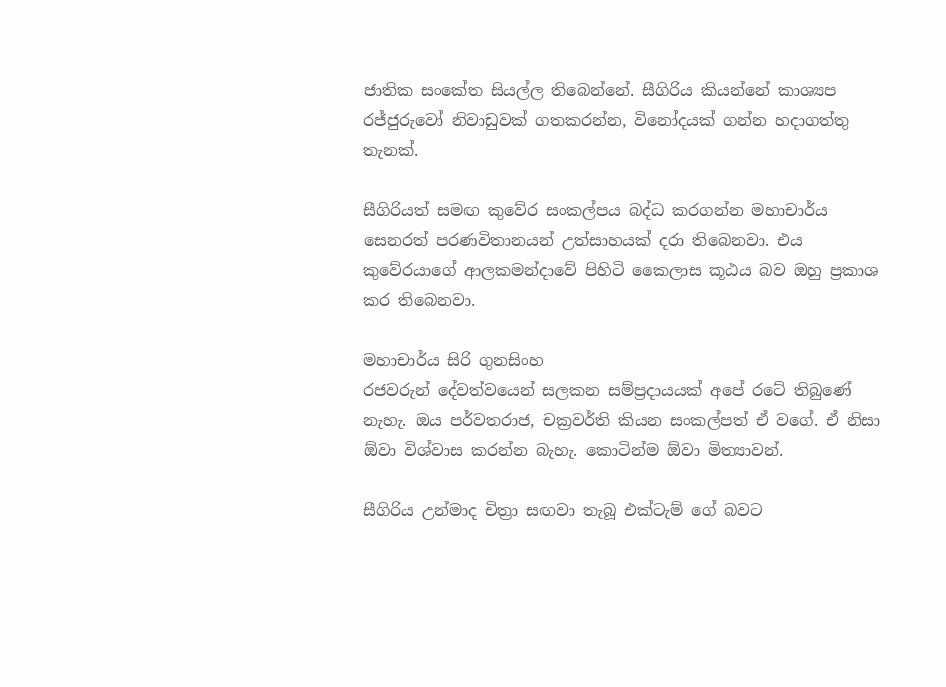ජාතික සංකේත සියල්ල තිබෙන්නේ. සීගිරිය කියන්නේ කාශ්‍යප රජ්ජුරුවෝ නිවාඩුවක් ගතකරන්න, විනෝදයක් ගන්න හදාගත්තු තැනක්.

සීගිරියත් සමඟ කුවේර සංකල්පය බද්ධ කරගන්න මහාචාර්ය සෙනරත් පරණවිතානයන් උත්සාහයක් දරා තිබෙනවා. එය කුවේරයාගේ ආලකමන්දාවේ පිහිටි කෛලාස කූඨය බව ඔහු ප්‍රකාශ කර තිබෙනවා.

මහාචාර්ය සිරි ගුනසිංහ
රජවරුන් දේවත්වයෙන් සලකන සම්ප්‍රදායයක් අපේ රටේ තිබුණේ නැහැ. ඔය පර්වතරාජ, චක්‍රවර්ති කියන සංකල්පත් ඒ වගේ. ඒ නිසා ඕවා විශ්වාස කරන්න බැහැ. කොටින්ම ඕවා මිත්‍යාවන්.

සීගිරිය උන්මාද චිත්‍රා සඟවා තැබූ එක්ටැම් ගේ බවට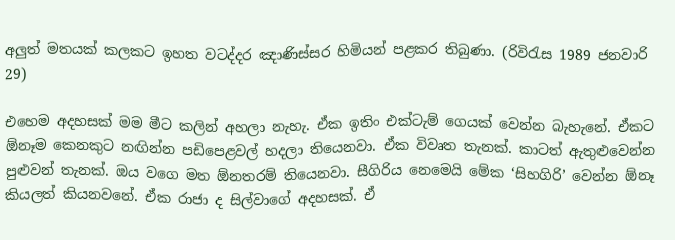අලුත් මතයක් කලකට ඉහත වටද්දර ඤාණිස්සර හිමියන් පළකර තිබුණා. (රිවිරැස 1989 ජනවාරි 29)

එහෙම අදහසක් මම මීට කලින් අහලා නැහැ. ඒක ඉතිං එක්ටැම් ගෙයක් වෙන්න බැහැනේ. ඒකට ඕනෑම කෙනකුට නඟින්න පඩිපෙළවල් හදලා තියෙනවා. ඒක විවෘත තැනක්. කාටත් ඇතුළුවෙන්න පුළුවන් තැනක්. ඔය වගෙ මත ඕනතරම් තියෙනවා. සීගිරිය නෙමෙයි මේක ‘සිහගිරි’ වෙන්න ඕනෑ කියලත් කියනවනේ. ඒක රාජා ද සිල්වාගේ අදහසක්. ඒ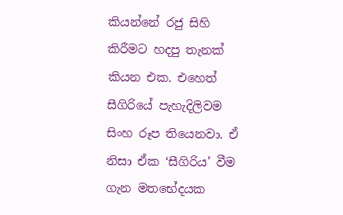කියන්නේ රජු සිහි කිරීමට හදපු තැනක් කියන එක. එහෙත් සීගිරියේ පැහැදිලිවම සිංහ රූප තියෙනවා. ඒ නිසා ඒක ‘සීගිරිය’ වීම ගැන මතභේදයක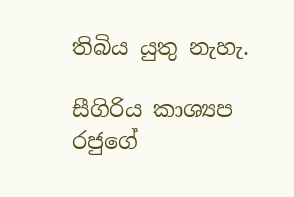තිබිය යුතු නැහැ.

සීගිරිය කාශ්‍යප රජුගේ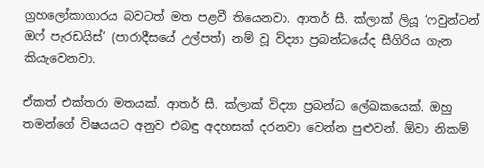ග්‍රහලෝකාගාරය බවටත් මත පළවී තියෙනවා. ආතර් සී. ක්ලාක් ලියූ ‘ෆවුන්ටන් ඔෆ් පැරඩයිස්’ (පාරාදීසයේ උල්පත්) නම් වූ විද්‍යා ප්‍රබන්ධයේද සීගිරිය ගැන කියැවෙනවා.

ඒකත් එක්තරා මතයක්. ආතර් සී. ක්ලාක් විද්‍යා ප්‍රබන්ධ ලේඛකයෙක්. ඔහු තමන්ගේ විෂයයට අනුව එබඳු අදහසක් දරනවා වෙන්න පුළුවන්. ඕවා නිකම්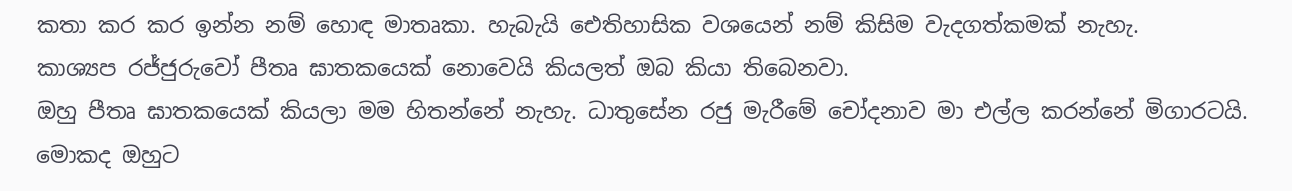කතා කර කර ඉන්න නම් හොඳ මාතෘකා. හැබැයි ඓතිහාසික වශයෙන් නම් කිසිම වැදගත්කමක් නැහැ.
කාශ්‍යප රජ්ජුරුවෝ පීතෘ ඝාතකයෙක් නොවෙයි කියලත් ඔබ කියා තිබෙනවා.
ඔහු පීතෘ ඝාතකයෙක් කියලා මම හිතන්නේ නැහැ. ධාතුසේන රජු මැරීමේ චෝදනාව මා එල්ල කරන්නේ මිගාරටයි. මොකද ඔහුට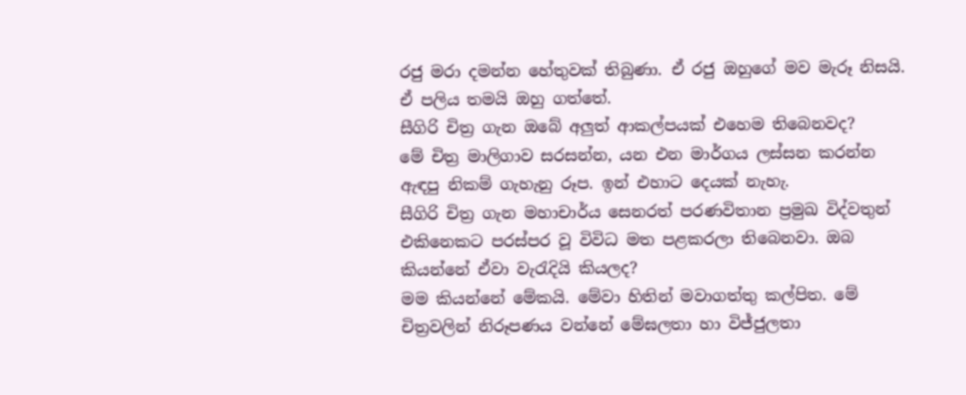රජු මරා දමන්න හේතුවක් තිබුණා. ඒ රජු ඔහුගේ මව මැරූ නිසයි. ඒ පලිය තමයි ඔහු ගත්තේ.
සීගිරි චිත්‍ර ගැන ඔබේ අලුත් ආකල්පයක් එහෙම තිබෙනවද?
මේ චිත්‍ර මාලිගාව සරසන්න, යන එන මාර්ගය ලස්සන කරන්න ඇඳපු නිකම් ගැහැනු රූප. ඉන් එහාට දෙයක් නැහැ.
සීගිරි චිත්‍ර ගැන මහාචාර්ය සෙනරත් පරණවිතාන ප්‍රමුඛ විද්වතුන් එකිනෙකට පරස්පර වූ විවිධ මත පළකරලා තිබෙනවා. ඔබ කියන්නේ ඒවා වැරැදියි කියලද?
මම කියන්නේ මේකයි. මේවා හිතින් මවාගත්තු කල්පිත. මේ චිත්‍රවලින් නිරූපණය වන්නේ මේඝලතා හා විජ්ජුලතා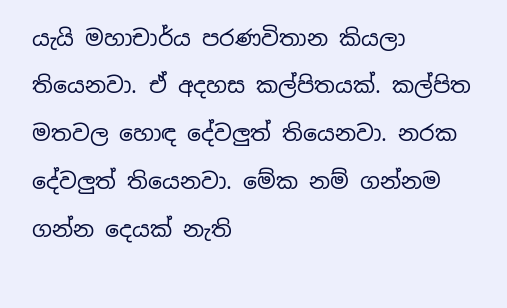යැයි මහාචාර්ය පරණවිතාන කියලා තියෙනවා. ඒ අදහස කල්පිතයක්. කල්පිත මතවල හොඳ දේවලුත් තියෙනවා. නරක දේවලුත් තියෙනවා. මේක නම් ගන්නම ගන්න දෙයක් නැති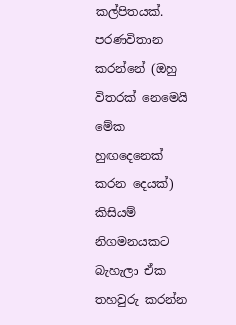කල්පිතයක්. පරණවිතාන කරන්නේ (ඔහු විතරක් නෙමෙයි මේක හුඟදෙනෙක් කරන දෙයක්) කිසියම් නිගමනයකට බැහැලා ඒක තහවුරු කරන්න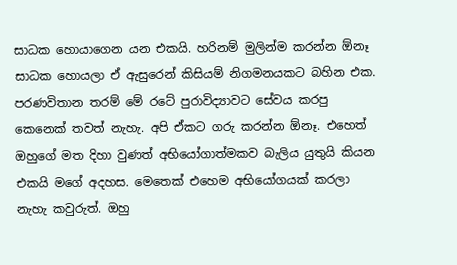සාධක හොයාගෙන යන එකයි. හරිනම් මුලින්ම කරන්න ඕනෑ සාධක හොයලා ඒ ඇසුරෙන් කිසියම් නිගමනයකට බහින එක.
පරණවිතාන තරම් මේ රටේ පුරාවිද්‍යාවට සේවය කරපු කෙනෙක් තවත් නැහැ. අපි ඒකට ගරු කරන්න ඕනෑ. එහෙත් ඔහුගේ මත දිහා වුණත් අභියෝගාත්මකව බැලිය යුතුයි කියන එකයි මගේ අදහස. මෙතෙක් එහෙම අභියෝගයක් කරලා නැහැ කවුරුත්. ඔහු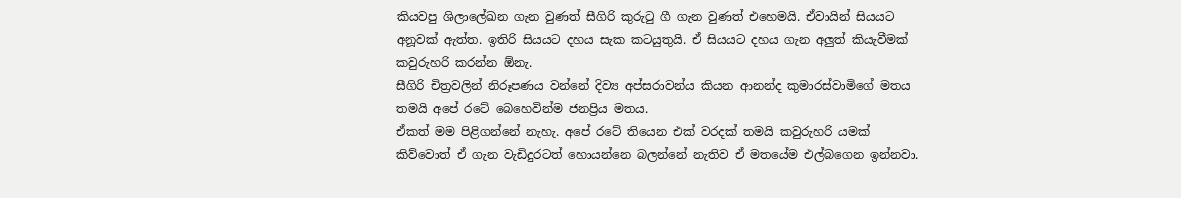කියවපු ශිලාලේඛන ගැන වුණත් සීගිරි කුරුටු ගී ගැන වුණත් එහෙමයි. ඒවායින් සියයට අනූවක් ඇත්ත. ඉතිරි සියයට දහය සැක කටයුතුයි. ඒ සියයට දහය ගැන අලුත් කියැවීමක් කවුරුහරි කරන්න ඕනැ.
සීගිරි චිත්‍රවලින් නිරූපණය වන්නේ දිව්‍ය අප්සරාවන්ය කියන ආනන්ද කුමාරස්වාමිගේ මතය තමයි අපේ රටේ බෙහෙවින්ම ජනප්‍රිය මතය.
ඒකත් මම පිළිගන්නේ නැහැ. අපේ රටේ තියෙන එක් වරදක් තමයි කවුරුහරි යමක් කිව්වොත් ඒ ගැන වැඩිදුරටත් හොයන්නෙ බලන්නේ නැතිව ඒ මතයේම එල්බගෙන ඉන්නවා.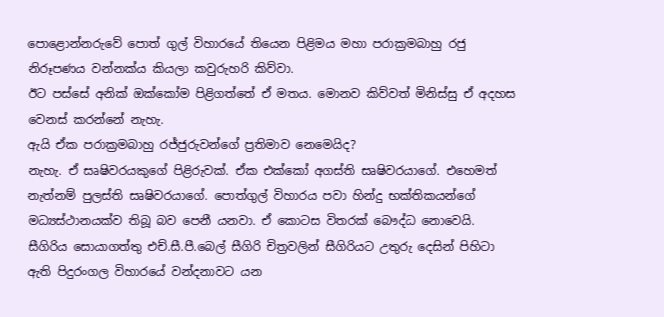පොළොන්නරුවේ පොත් ගුල් විහාරයේ තියෙන පිළිමය මහා පරාක්‍රමබාහු රජු නිරූපණය වන්නක්ය කියලා කවුරුහරි කිව්වා.
ඊට පස්සේ අනික් ඔක්කෝම පිළිගත්තේ ඒ මතය. මොනව කිව්වත් මිනිස්සු ඒ අදහස වෙනස් කරන්නේ නැහැ.
ඇයි ඒක පරාක්‍රමබාහු රජ්ජුරුවන්ගේ ප්‍රතිමාව නෙමෙයිද?
නැහැ. ඒ සෘෂිවරයකුගේ පිළිරුවක්. ඒක එක්කෝ අගස්ති සෘෂිවරයාගේ. එහෙමත් නැත්නම් පුලස්ති සෘෂිවරයාගේ. පොත්ගුල් විහාරය පවා හින්දු භක්තිකයන්ගේ මධ්‍යස්ථානයක්ව තිබූ බව පෙනී යනවා. ඒ කොටස විතරක් බෞද්ධ නොවෙයි.
සීගිරිය සොයාගත්තු එච්.සී.පී.බෙල් සීගිරි චිත්‍රවලින් සීගිරියට උතුරු දෙසින් පිහිටා ඇති පිදුරංගල විහාරයේ වන්දනාවට යන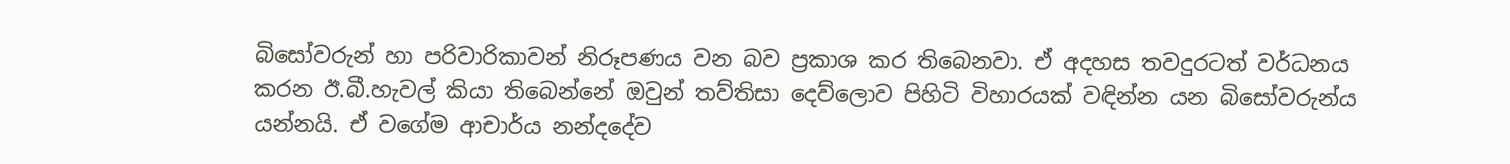බිසෝවරුන් හා පරිවාරිකාවන් නිරූපණය වන බව ප්‍රකාශ කර තිබෙනවා. ඒ අදහස තවදුරටත් වර්ධනය කරන ඊ.බී.හැවල් කියා තිබෙන්නේ ඔවුන් තව්තිසා දෙව්ලොව පිහිටි විහාරයක් වඳින්න යන බිසෝවරුන්ය යන්නයි. ඒ වගේම ආචාර්ය නන්දදේව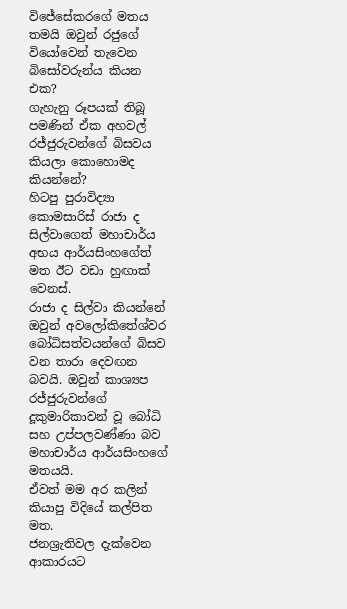විජේසේකරගේ මතය තමයි ඔවුන් රජුගේ වියෝවෙන් තැවෙන බිසෝවරුන්ය කියන එක?
ගැහැනු රූපයක් තිබූ පමණින් ඒක අහවල් රජ්ජුරුවන්ගේ බිසවය කියලා කොහොමද කියන්නේ?
හිටපු පුරාවිද්‍යා කොමසාරිස් රාජා ද සිල්වාගෙත් මහාචාර්ය අභය ආර්යසිංහගේත් මත ඊට වඩා හුඟාක් වෙනස්.
රාජා ද සිල්වා කියන්නේ ඔවුන් අවලෝකිතේශ්වර බෝධිසත්වයන්ගේ බිසව වන තාරා දෙවඟන බවයි. ඔවුන් කාශ්‍යප රජ්ජුරුවන්ගේ දූකුමාරිකාවන් වූ බෝධි සහ උප්පලවණ්ණා බව මහාචාර්ය ආර්යසිංහගේ මතයයි.
ඒවත් මම අර කලින් කියාපු විදියේ කල්පිත මත.
ජනශ්‍රැතිවල දැක්වෙන ආකාරයට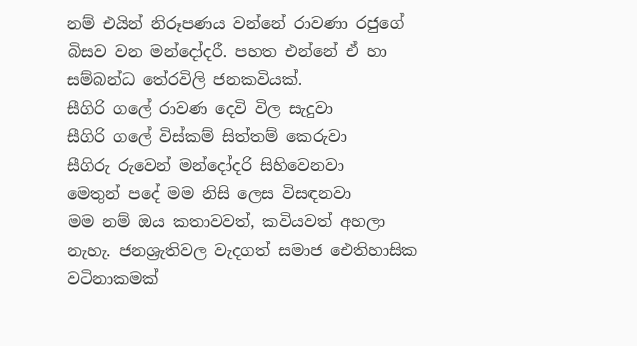නම් එයින් නිරූපණය වන්නේ රාවණා රජුගේ බිසව වන මන්දෝදරී. පහත එන්නේ ඒ හා සම්බන්ධ තේරවිලි ජනකවියක්.
සීගිරි ගලේ රාවණ දෙවි විල සැදුවා
සීගිරි ගලේ විස්කම් සිත්තම් කෙරුවා
සීගිරු රුවෙන් මන්දෝදරි සිහිවෙනවා
මෙතුන් පදේ මම නිසි ලෙස විසඳනවා
මම නම් ඔය කතාවවත්, කවියවත් අහලා නැහැ. ජනශ්‍රැතිවල වැදගත් සමාජ ඓතිහාසික වටිනාකමක්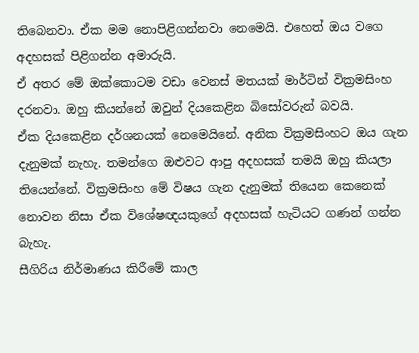තිබෙනවා. ඒක මම නොපිළිගන්නවා නෙමෙයි. එහෙත් ඔය වගෙ අදහසක් පිළිගන්න අමාරුයි.
ඒ අතර මේ ඔක්කොටම වඩා වෙනස් මතයක් මාර්ටින් වික්‍රමසිංහ දරනවා. ඔහු කියන්නේ ඔවුන් දියකෙළින බිසෝවරුන් බවයි.
ඒක දියකෙළින දර්ශනයක් නෙමෙයිනේ. අනික වික්‍රමසිංහට ඔය ගැන දැනුමක් නැහැ. තමන්ගෙ ඔළුවට ආපු අදහසක් තමයි ඔහු කියලා තියෙන්නේ. වික්‍රමසිංහ මේ විෂය ගැන දැනුමක් තියෙන කෙනෙක් නොවන නිසා ඒක විශේෂඥයකුගේ අදහසක් හැටියට ගණන් ගන්න බැහැ.
සීගිරිය නිර්මාණය කිරීමේ කාල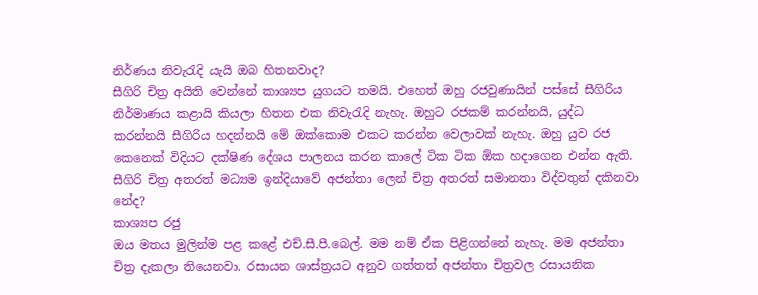නිර්ණය නිවැරැදි යැයි ඔබ හිතනවාද?
සීගිරි චිත්‍ර අයිති වෙන්නේ කාශ්‍යප යුගයට තමයි. එහෙත් ඔහු රජවුණායින් පස්සේ සීගිරිය නිර්මාණය කළායි කියලා හිතන එක නිවැරැදි නැහැ. ඔහුට රජකම් කරන්නයි, යුද්ධ කරන්නයි සීගිරිය හදන්නයි මේ ඔක්කොම එකට කරන්න වෙලාවක් නැහැ. ඔහු යුව රජ කෙනෙක් විදියට දක්ෂිණ දේශය පාලනය කරන කාලේ ටික ටික ඕක හදාගෙන එන්න ඇති.
සීගිරි චිත්‍ර අතරත් මධ්‍යම ඉන්දියාවේ අජන්තා ලෙන් චිත්‍ර අතරත් සමානතා විද්වතුන් දකිනවා නේද?
කාශ්‍යප රජු
ඔය මතය මුලින්ම පළ කළේ එච්.සී.පී.බෙල්. මම නම් ඒක පිළිගන්නේ නැහැ. මම අජන්තා චිත්‍ර දැකලා තියෙනවා. රසායන ශාස්ත්‍රයට අනුව ගත්තත් අජන්තා චිත්‍රවල රසායනික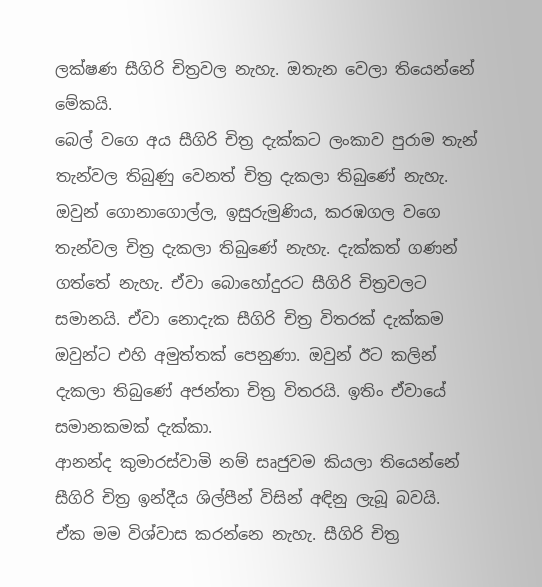ලක්ෂණ සීගිරි චිත්‍රවල නැහැ. ඔතැන වෙලා තියෙන්නේ මේකයි.
බෙල් වගෙ අය සීගිරි චිත්‍ර දැක්කට ලංකාව පුරාම තැන් තැන්වල තිබුණු වෙනත් චිත්‍ර දැකලා තිබුණේ නැහැ. ඔවුන් ගොනාගොල්ල, ඉසුරුමුණිය, කරඹගල වගෙ තැන්වල චිත්‍ර දැකලා තිබුණේ නැහැ. දැක්කත් ගණන් ගත්තේ නැහැ. ඒවා බොහෝදුරට සීගිරි චිත්‍රවලට සමානයි. ඒවා නොදැක සීගිරි චිත්‍ර විතරක් දැක්කම ඔවුන්ට එහි අමුත්තක් පෙනුණා. ඔවුන් ඊට කලින් දැකලා තිබුණේ අජන්තා චිත්‍ර විතරයි. ඉතිං ඒවායේ සමානකමක් දැක්කා.
ආනන්ද කුමාරස්වාමි නම් සෘජුවම කියලා තියෙන්නේ සීගිරි චිත්‍ර ඉන්දීය ශිල්පීන් විසින් අඳිනු ලැබූ බවයි.
ඒක මම විශ්වාස කරන්නෙ නැහැ. සීගිරි චිත්‍ර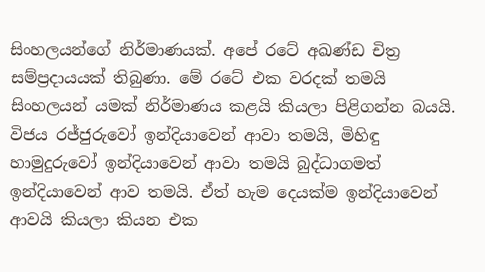සිංහලයන්ගේ නිර්මාණයක්. අපේ රටේ අඛණ්ඩ චිත්‍ර සම්ප්‍රදායයක් තිබුණා. මේ රටේ එක වරදක් තමයි සිංහලයන් යමක් නිර්මාණය කළයි කියලා පිළිගන්න බයයි.
විජය රජ්ජුරුවෝ ඉන්දියාවෙන් ආවා තමයි, මිහිඳු හාමුදුරුවෝ ඉන්දියාවෙන් ආවා තමයි බුද්ධාගමත් ඉන්දියාවෙන් ආව තමයි. ඒත් හැම දෙයක්ම ඉන්දියාවෙන් ආවයි කියලා කියන එක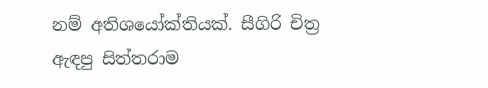නම් අතිශයෝක්තියක්. සීගිරි චිත්‍ර ඇඳපු සිත්තරාම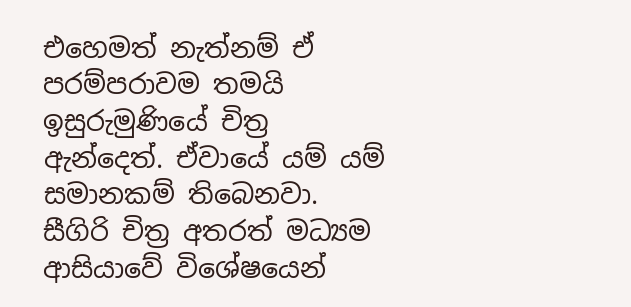එහෙමත් නැත්නම් ඒ පරම්පරාවම තමයි ඉසුරුමුණියේ චිත්‍ර ඇන්දෙත්. ඒවායේ යම් යම් සමානකම් තිබෙනවා.
සීගිරි චිත්‍ර අතරත් මධ්‍යම ආසියාවේ විශේෂයෙන්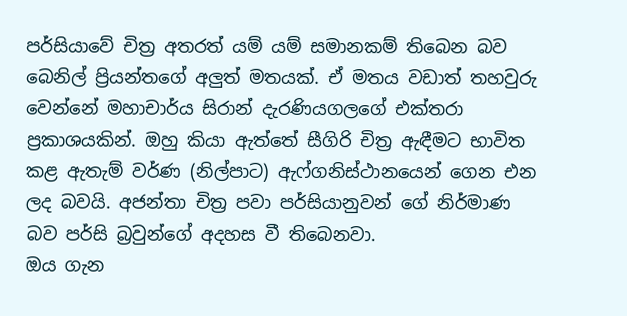පර්සියාවේ චිත්‍ර අතරත් යම් යම් සමානකම් තිබෙන බව බෙනිල් ප්‍රියන්තගේ අලුත් මතයක්. ඒ මතය වඩාත් තහවුරු වෙන්නේ මහාචාර්ය සිරාන් දැරණියගලගේ එක්තරා ප්‍රකාශයකින්. ඔහු කියා ඇත්තේ සීගිරි චිත්‍ර ඇඳීමට භාවිත කළ ඇතැම් වර්ණ (නිල්පාට) ඇෆ්ගනිස්ථානයෙන් ගෙන එන ලද බවයි. අජන්තා චිත්‍ර පවා පර්සියානුවන් ගේ නිර්මාණ බව පර්සි බ්‍රවුන්ගේ අදහස වී තිබෙනවා.
ඔය ගැන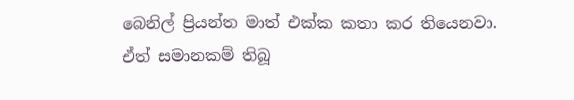බෙනිල් ප්‍රියන්ත මාත් එක්ක කතා කර තියෙනවා. ඒත් සමානකම් තිබූ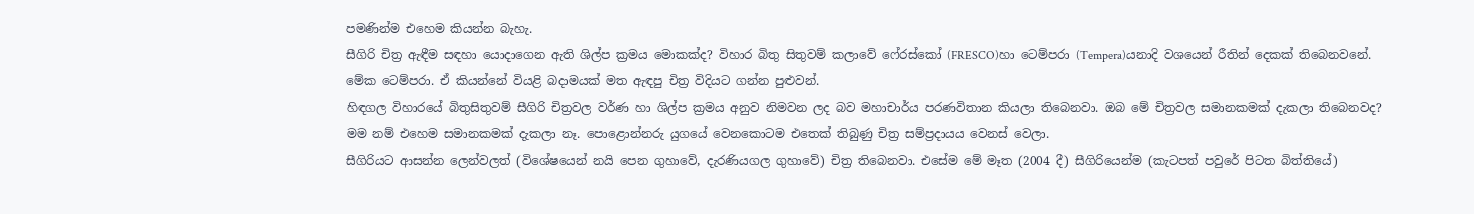පමණින්ම එහෙම කියන්න බැහැ.
සීගිරි චිත්‍ර ඇඳීම සඳහා යොදාගෙන ඇති ශිල්ප ක්‍රමය මොකක්ද? විහාර බිතු සිතුවම් කලාවේ ෆේ‍රස්කෝ (FRESCO)හා ටෙම්පරා (Tempera)යනාදි වශයෙන් රීතින් දෙකක් තිබෙනවනේ.
මේක ටෙම්පරා. ඒ කියන්නේ වියළි බදාමයක් මත ඇඳපු චිත්‍ර විදියට ගන්න පුළුවන්.
හිඳගල විහාරයේ බිතුසිතුවම් සීගිරි චිත්‍රවල වර්ණ හා ශිල්ප ක්‍රමය අනුව නිමවන ලද බව මහාචාර්ය පරණවිතාන කියලා තිබෙනවා. ඔබ මේ චිත්‍රවල සමානකමක් දැකලා තිබෙනවද?
මම නම් එහෙම සමානකමක් දැකලා නෑ. පොළොන්නරු යුගයේ වෙනකොටම එතෙක් තිබුණු චිත්‍ර සම්ප්‍රදායය වෙනස් වෙලා.
සීගිරියට ආසන්න ලෙන්වලත් (විශේෂයෙන් නයි පෙන ගුහාවේ, දැරණියගල ගුහාවේ) චිත්‍ර තිබෙනවා. එසේම මේ මෑත (2004 දී) සීගිරියෙන්ම (කැටපත් පවුරේ පිටත බිත්තියේ)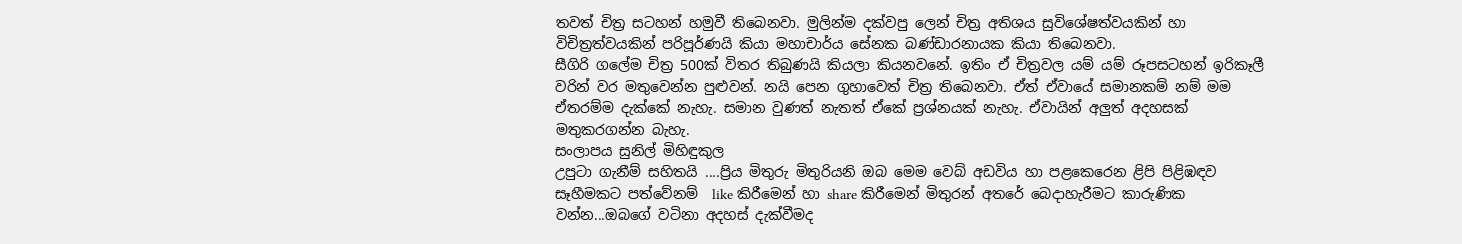තවත් චිත්‍ර සටහන් හමුවී තිබෙනවා. මුලින්ම දක්වපු ලෙන් චිත්‍ර අතිශය සුවිශේෂත්වයකින් හා විචිත්‍රත්වයකින් පරිපූර්ණයි කියා මහාචාර්ය සේනක බණ්ඩාරනායක කියා තිබෙනවා.
සීගිරි ගලේම චිත්‍ර 500ක් විතර තිබුණයි කියලා කියනවනේ. ඉතිං ඒ චිත්‍රවල යම් යම් රූපසටහන් ඉරිකෑලී වරින් වර මතුවෙන්න පුළුවන්. නයි පෙන ගුහාවෙත් චිත්‍ර තිබෙනවා. ඒත් ඒවායේ සමානකම් නම් මම ඒතරම්ම දැක්කේ නැහැ. සමාන වුණත් නැතත් ඒකේ ප්‍රශ්නයක් නැහැ. ඒවායින් අලුත් අදහසක් මතුකරගන්න බැහැ.
සංලාපය සුනිල් මිහිඳුකුල
උපුටා ගැනීම් සහිතයි ....ප්‍රිය මිතුරු මිතුරියනි ඔබ මෙම වෙබ් අඩවිය හා පළකෙරෙන ළිපි පිළිඹඳව සෑහීමකට පත්වේනම්  like කිරීමෙන් හා share කිරීමෙන් මිතුරන් අතරේ බෙදාහැරීමට කාරුණික වන්න...ඔබගේ වටිනා අදහස් දැක්වීමද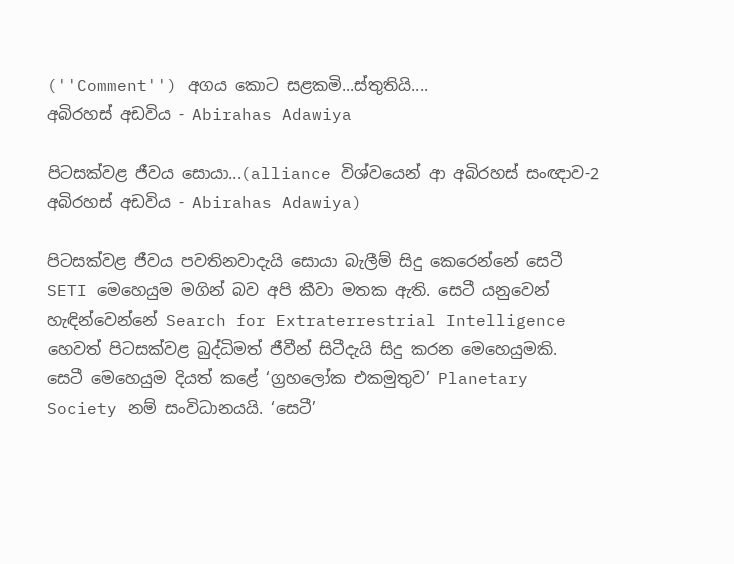(''Comment'') අගය කොට සළකමි...ස්තුතියි....
අබිරහස් අඩවිය - Abirahas Adawiya

පිටසක්වළ ජීවය සොයා...(alliance විශ්වයෙන් ආ අබිරහස් සංඥාව-2 අබිරහස් අඩවිය - Abirahas Adawiya)

පිටසක්වළ ජීවය පවතිනවාදැයි සොයා බැලීම් සිදු කෙරෙන්නේ සෙටී SETI මෙහෙයුම මගින් බව අපි කීවා මතක ඇති. සෙටී යනුවෙන් හැඳින්වෙන්නේ Search for Extraterrestrial Intelligence හෙවත් පිටසක්වළ බුද්ධිමත් ජීවීන් සිටීදැයි සිදු කරන මෙහෙයුමකි. සෙටී මෙහෙයුම දියත් කළේ ‘ග්‍රහලෝක එකමුතුව’ Planetary Society නම් සංවිධානයයි. ‘සෙටී’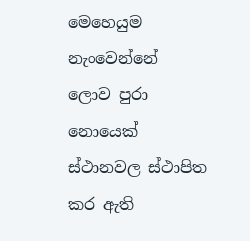මෙහෙයුම නැංවෙන්නේ ලොව පුරා නොයෙක් ස්ථානවල ස්ථාපිත කර ඇති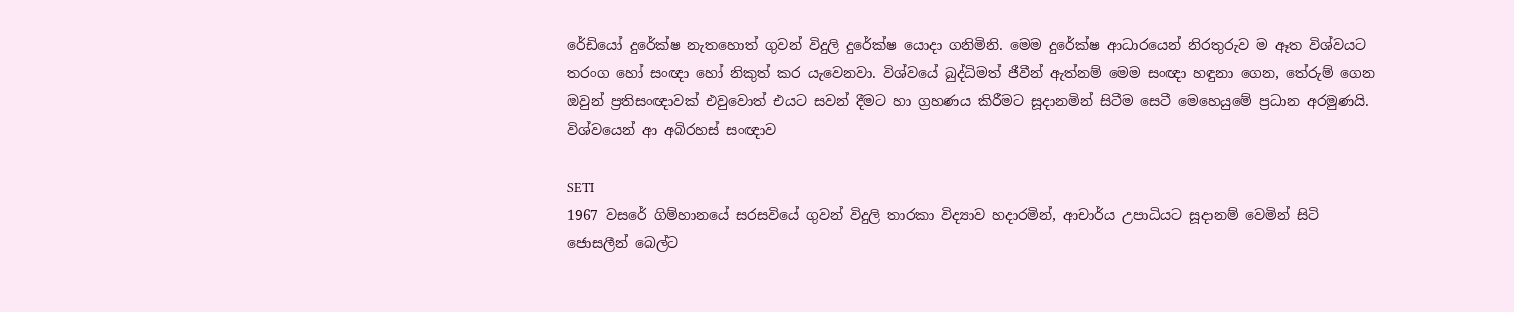රේඩියෝ දුරේක්ෂ නැතහොත් ගුවන් විදුලි දුරේක්ෂ යොදා ගනිමිනි. මෙම දුරේක්ෂ ආධාරයෙන් නිරතුරුව ම ඈත විශ්වයට තරංග හෝ සංඥා හෝ නිකුත් කර යැවෙනවා. විශ්වයේ බුද්ධිමත් ජීවීන් ඇත්නම් මෙම සංඥා හඳුනා ගෙන, තේරුම් ගෙන ඔවුන් ප්‍රතිසංඥාවක් එවුවොත් එයට සවන් දීමට හා ග්‍රහණය කිරීමට සූදානමින් සිටීම සෙටී මෙහෙයුමේ ප්‍රධාන අරමුණයි.
විශ්වයෙන් ආ අබිරහස් සංඥාව

SETI
1967 වසරේ ගිම්හානයේ සරසවියේ ගුවන් විදුලි තාරකා විද්‍යාව හදාරමින්, ආචාර්ය උපාධියට සූදානම් වෙමින් සිටි ජොසලීන් බෙල්ට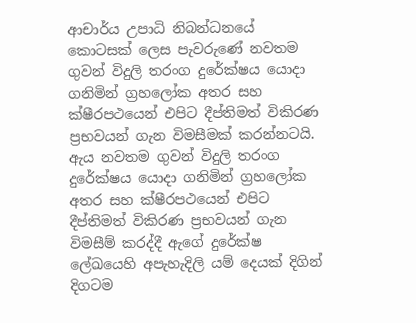ආචාර්ය උපාධි නිබන්ධනයේ කොටසක් ලෙස පැවරුණේ නවතම ගුවන් විදුලි තරංග දුරේක්ෂය යොදා ගනිමින් ග්‍රහලෝක අතර සහ ක්ෂීරපථයෙන් එපිට දීප්තිමත් විකිරණ ප්‍රභවයන් ගැන විමසීමක් කරන්නටයි. ඇය නවතම ගුවන් විදුලි තරංග දුරේක්ෂය යොදා ගනිමින් ග්‍රහලෝක අතර සහ ක්ෂීරපථයෙන් එපිට දීප්තිමත් විකිරණ ප්‍රභවයන් ගැන විමසීම් කරද්දී ඇගේ දුරේක්ෂ ලේඛයෙහි අපැහැදිලි යම් දෙයක් දිගින් දිගටම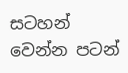සටහන් වෙන්න පටන්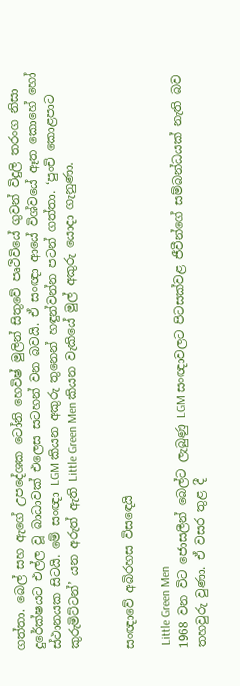ගත්තා. බෙල් සහ ඇගේ උපදේශක ටෝනි හෙවිෂ් මුලින් සිතුවේ පෘථිවියේ ගුවන් විදුලි තරංග නිසා දුරේක්ෂයට එල්ල වූ බාධාවක් එලෙස සටහන් වන බවයි. ඒ සංඥා ආයේ විශ්වයේ ඈත කොහේ හෝ ස්ථානයක සිටයි. මේ සංඥා LGM කියන අකුරු තුනෙන් හඳුන්වන්න පටන් ගත්තා. ‘පුංචි කොළපාට කුරුමිට්ටන්’ යන අරුත් ඇති Little Green Men කියන වැකියේ මුල් අකුරු යොදා ගැනුණා.


සංඥාවේ අබිරහස විසඳෙයි

 Little Green Men
1968 වන විට ජොසලීන් බෙල්ට ලැබුණු LGM සංඥාවලට පිටසක්වළ ජීවීන්ගේ සම්බන්ධයක් නැති බව තහවුරු වුණා. ඒ වසර තුළ දී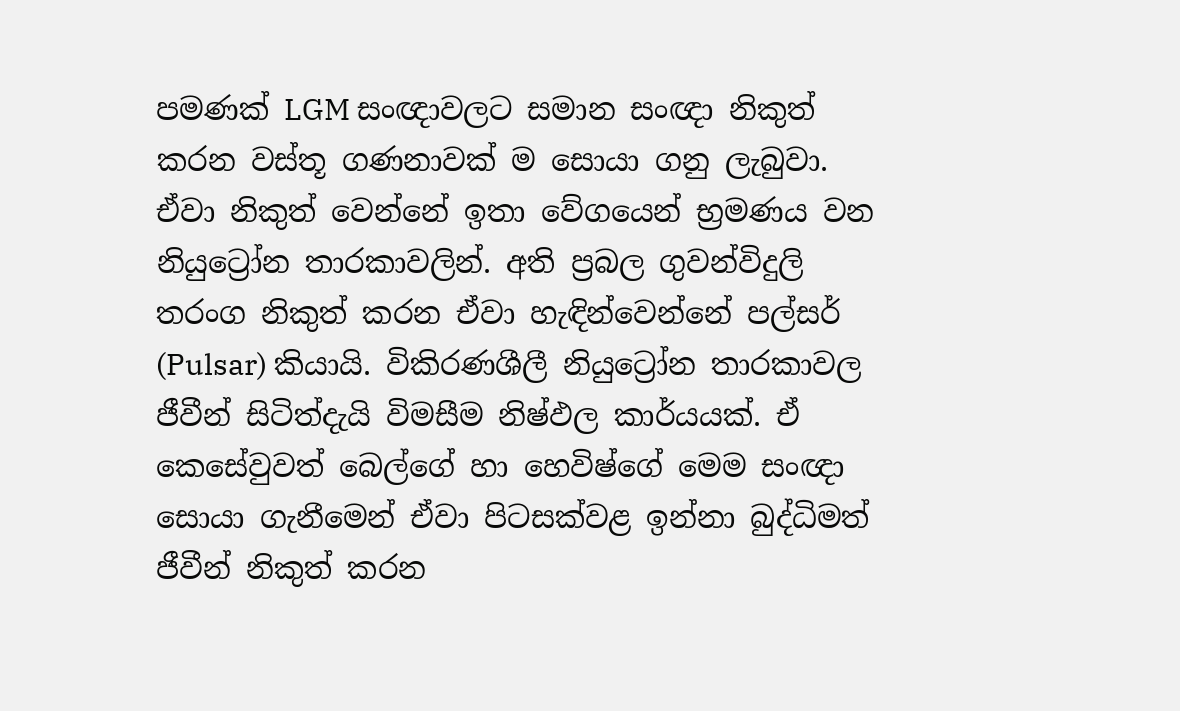පමණක් LGM සංඥාවලට සමාන සංඥා නිකුත් කරන වස්තූ ගණනාවක් ම සොයා ගනු ලැබුවා. ඒවා නිකුත් වෙන්නේ ඉතා වේගයෙන් භ්‍රමණය වන නියුට්‍රෝන තාරකාවලින්. අති ප්‍රබල ගුවන්විදුලි තරංග නිකුත් කරන ඒවා හැඳින්වෙන්නේ පල්සර් (Pulsar) කියායි. විකිරණශීලී නියුට්‍රෝන තාරකාවල ජීවීන් සිටිත්දැයි විමසීම නිෂ්ඵල කාර්යයක්. ඒ කෙසේවුවත් බෙල්ගේ හා හෙවිෂ්ගේ මෙම සංඥා සොයා ගැනීමෙන් ඒවා පිටසක්වළ ඉන්නා බුද්ධිමත් ජීවීන් නිකුත් කරන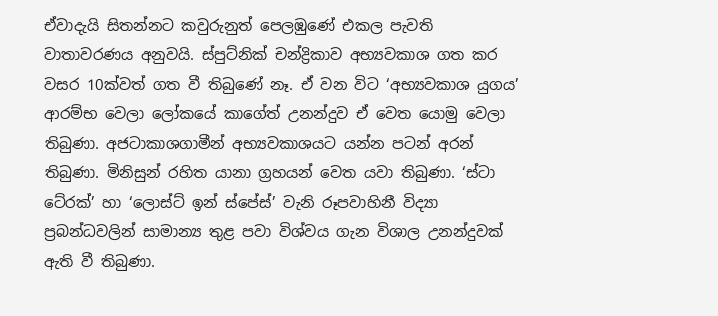ඒවාදැයි සිතන්නට කවුරුනුත් පෙලඹුණේ එකල පැවති වාතාවරණය අනුවයි. ස්පුට්නික් චන්ද්‍රිකාව අභ්‍යවකාශ ගත කර වසර 10ක්වත් ගත වී තිබුණේ නෑ. ඒ වන විට ‘අභ්‍යවකාශ යුගය’ ආරම්භ වෙලා ලෝකයේ කාගේත් උනන්දුව ඒ වෙත යොමු වෙලා තිබුණා. අජටාකාශගාමීන් අභ්‍යවකාශයට යන්න පටන් අරන් තිබුණා. මිනිසුන් රහිත යානා ග්‍රහයන් වෙත යවා තිබුණා. ‘ස්ටා ටේ‍රක්’ හා ‘ලොස්ට් ඉන් ස්පේස්’ වැනි රූපවාහිනී විද්‍යා ප්‍රබන්ධවලින් සාමාන්‍ය තුළ පවා විශ්වය ගැන විශාල උනන්දුවක් ඇති වී තිබුණා.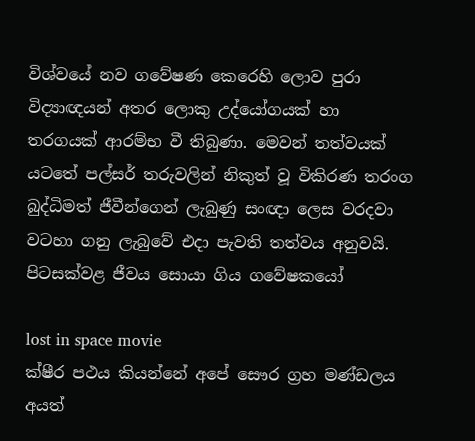විශ්වයේ නව ගවේෂණ කෙරෙහි ලොව පුරා විද්‍යාඥයන් අතර ලොකු උද්යෝගයක් හා තරගයක් ආරම්භ වී තිබුණා. මෙවන් තත්වයක් යටතේ පල්සර් තරුවලින් නිකුත් වූ විකිරණ තරංග බුද්ධිමත් ජීවීන්ගෙන් ලැබුණු සංඥා ලෙස වරදවා වටහා ගනු ලැබුවේ එදා පැවති තත්වය අනුවයි.
පිටසක්වළ ජීවය සොයා ගිය ගවේෂකයෝ

lost in space movie
ක්ෂීර පථය කියන්නේ අපේ සෞර ග්‍රහ මණ්ඩලය අයත්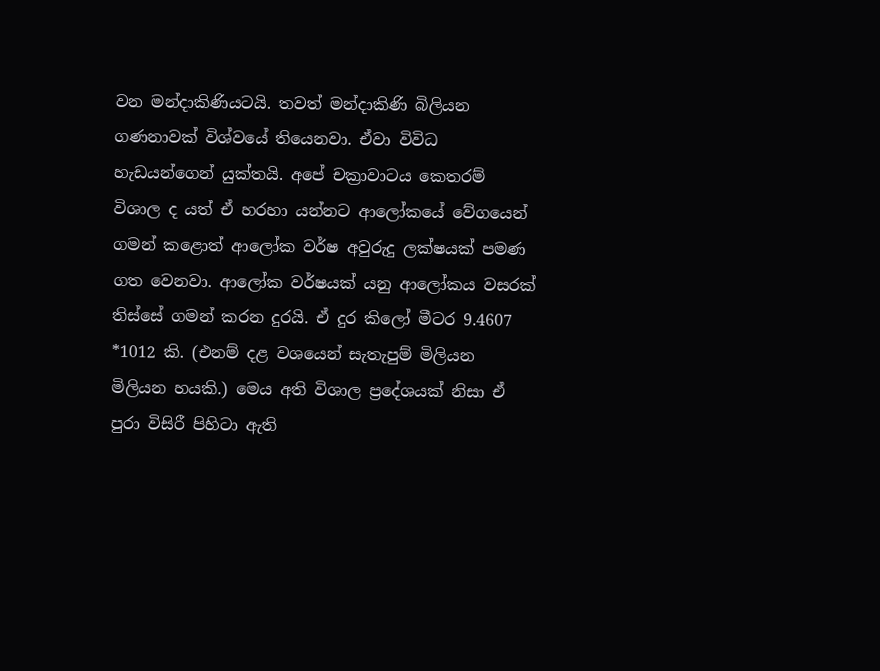වන මන්දාකිණියටයි. තවත් මන්දාකිණි බිලියන ගණනාවක් විශ්වයේ තියෙනවා. ඒවා විවිධ හැඩයන්ගෙන් යුක්තයි. අපේ චක්‍රාවාටය කෙතරම් විශාල ද යත් ඒ හරහා යන්නට ආලෝකයේ වේගයෙන් ගමන් කළොත් ආලෝක වර්ෂ අවුරුදු ලක්ෂයක් පමණ ගත වෙනවා. ආලෝක වර්ෂයක් යනු ආලෝකය වසරක් තිස්සේ ගමන් කරන දුරයි. ඒ දුර කිලෝ මීටර 9.4607 *1012 කි. (එනම් දළ වශයෙන් සැතැපුම් මිලියන මිලියන හයකි.) මෙය අති විශාල ප්‍රදේශයක් නිසා ඒ පුරා විසිරී පිහිටා ඇති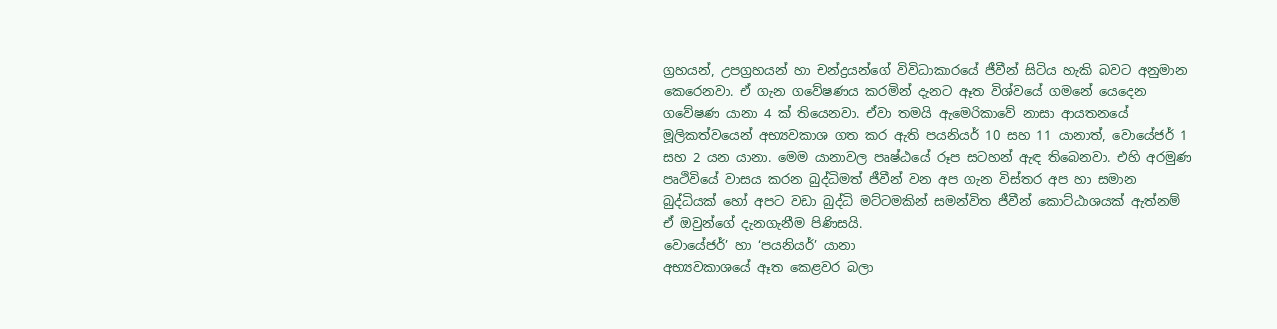ග්‍රහයන්, උපග්‍රහයන් හා චන්ද්‍රයන්ගේ විවිධාකාරයේ ජීවීන් සිටිය හැකි බවට අනුමාන කෙරෙනවා. ඒ ගැන ගවේෂණය කරමින් දැනට ඈත විශ්වයේ ගමනේ යෙදෙන ගවේෂණ යානා 4 ක් තියෙනවා. ඒවා තමයි ඇමෙරිකාවේ නාසා ආයතනයේ මූලිකත්වයෙන් අභ්‍යවකාශ ගත කර ඇති පයනියර් 10 සහ 11 යානාත්, වොයේජර් 1 සහ 2 යන යානා. මෙම යානාවල පෘෂ්ඨයේ රූප සටහන් ඇඳ තිබෙනවා. එහි අරමුණ පෘථිවියේ වාසය කරන බුද්ධිමත් ජීවීන් වන අප ගැන විස්තර අප හා සමාන බුද්ධියක් හෝ අපට වඩා බුද්ධි මට්ටමකින් සමන්විත ජීවීන් කොට්ඨාශයක් ඇත්නම් ඒ ඔවුන්ගේ දැනගැනීම පිණිසයි.
වොයේජර්’ හා ‘පයනියර්’ යානා
අභ්‍යවකාශයේ ඈත කෙළවර බලා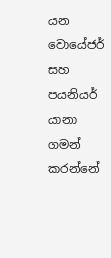යන වොයේජර් සහ පයනියර් යානා ගමන් කරන්නේ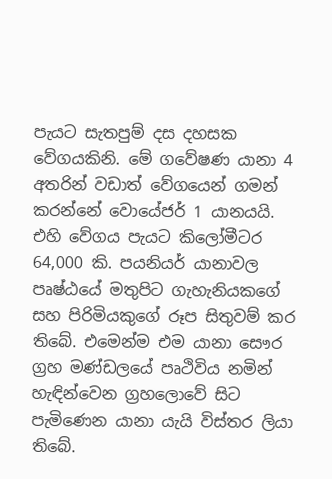පැයට සැතපුම් දස දහසක වේගයකිනි. මේ ගවේෂණ යානා 4 අතරින් වඩාත් වේගයෙන් ගමන් කරන්නේ වොයේජර් 1 යානයයි. එහි වේගය පැයට කිලෝමීටර 64,000 කි. පයනියර් යානාවල පෘෂ්ඨයේ මතුපිට ගැහැනියකගේ සහ පිරිමියකුගේ රූප සිතුවම් කර තිබේ. එමෙන්ම එම යානා සෞර ග්‍රහ මණ්ඩලයේ පෘථිවිය නමින් හැඳින්වෙන ග්‍රහලොවේ සිට පැමිණෙන යානා යැයි විස්තර ලියා තිබේ.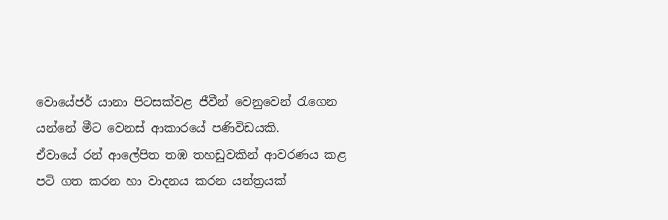වොයේජර් යානා පිටසක්වළ ජීවීන් වෙනුවෙන් රැගෙන යන්නේ මීට වෙනස් ආකාරයේ පණිවිඩයකි.
ඒවායේ රන් ආලේපිත තඹ තහඩුවකින් ආවරණය කළ පටි ගත කරන හා වාදනය කරන යන්ත්‍රයක්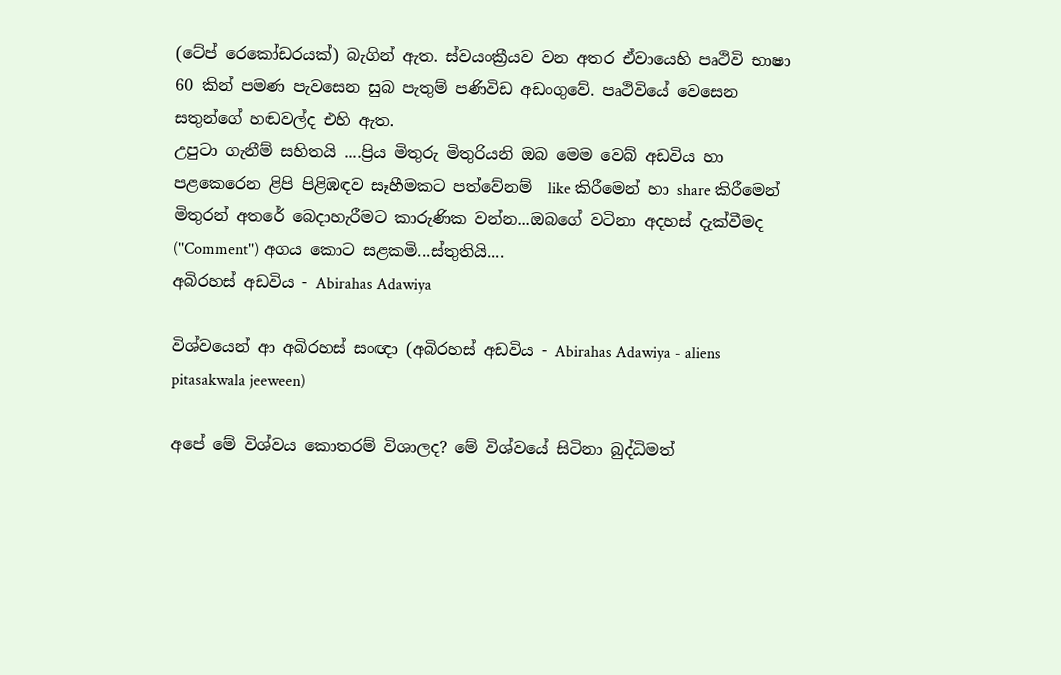(ටේප් රෙකෝඩරයක්) බැගින් ඇත. ස්වයංක්‍රීයව වන අතර ඒවායෙහි පෘථිවි භාෂා 60 කින් පමණ පැවසෙන සුබ පැතුම් පණිවිඩ අඩංගුවේ. පෘථිවියේ වෙසෙන සතුන්ගේ හඬවල්ද එහි ඇත.
උපුටා ගැනීම් සහිතයි ....ප්‍රිය මිතුරු මිතුරියනි ඔබ මෙම වෙබ් අඩවිය හා පළකෙරෙන ළිපි පිළිඹඳව සෑහීමකට පත්වේනම්  like කිරීමෙන් හා share කිරීමෙන් මිතුරන් අතරේ බෙදාහැරීමට කාරුණික වන්න...ඔබගේ වටිනා අදහස් දැක්වීමද (''Comment'') අගය කොට සළකමි...ස්තුතියි....
අබිරහස් අඩවිය - Abirahas Adawiya

විශ්වයෙන් ආ අබිරහස් සංඥා (අබිරහස් අඩවිය - Abirahas Adawiya - aliens pitasakwala jeeween)

අපේ මේ විශ්වය කොතරම් විශාලද? මේ විශ්වයේ සිටිනා බුද්ධිමත්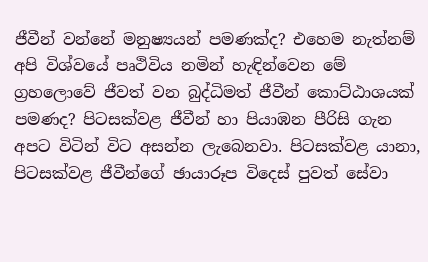ජීවීන් වන්නේ මනුෂ්‍යයන් පමණක්ද? එහෙම නැත්නම් අපි විශ්වයේ පෘථිවිය නමින් හැඳින්වෙන මේ ග්‍රහලොවේ ජීවත් වන බුද්ධිමත් ජීවීන් කොට්ඨාශයක් පමණද? පිටසක්වළ ජීවීන් හා පියාඹන පීරිසි ගැන අපට විටින් විට අසන්න ලැබෙනවා. පිටසක්වළ යානා, පිටසක්වළ ජීවීන්ගේ ඡායාරූප විදෙස් පුවත් සේවා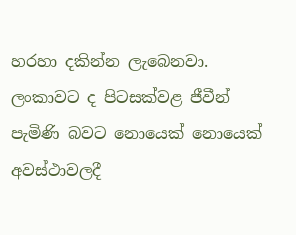හරහා දකින්න ලැබෙනවා. ලංකාවට ද පිටසක්වළ ජීවීන් පැමිණි බවට නොයෙක් නොයෙක් අවස්ථාවලදී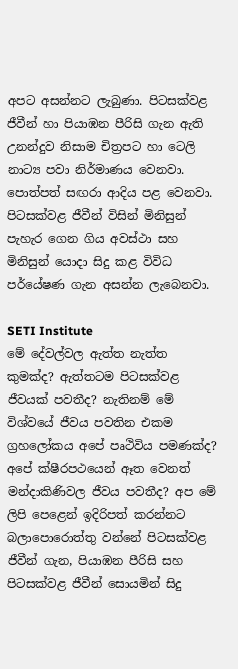අපට අසන්නට ලැබුණා. පිටසක්වළ ජීවීන් හා පියාඹන පීරිසි ගැන ඇති උනන්දුව නිසාම චිත්‍රපට හා ටෙලි නාට්‍ය පවා නිර්මාණය වෙනවා. පොත්පත් සඟරා ආදිය පළ වෙනවා. පිටසක්වළ ජීවීන් විසින් මිනිසුන් පැහැර ගෙන ගිය අවස්ථා සහ මිනිසුන් යොදා සිදු කළ විවිධ පර්යේෂණ ගැන අසන්න ලැබෙනවා.

SETI Institute
මේ දේවල්වල ඇත්ත නැත්ත කුමක්ද? ඇත්තටම පිටසක්වළ ජීවයක් පවතීද? නැතිනම් මේ විශ්වයේ ජීවය පවතින එකම ග්‍රහලෝකය අපේ පෘථිවිය පමණක්ද? අපේ ක්ෂීරපථයෙන් ඈත වෙනත් මන්දාකිණිවල ජීවය පවතීද? අප මේ ලිපි පෙළෙන් ඉදිරිපත් කරන්නට බලාපොරොත්තු වන්නේ පිටසක්වළ ජීවීන් ගැන, පියාඹන පීරිසි සහ පිටසක්වළ ජීවීන් සොයමින් සිදු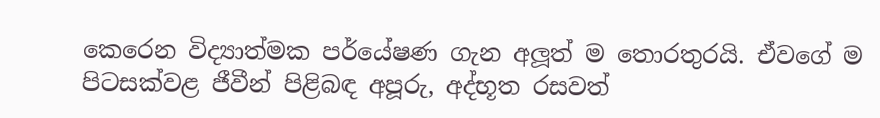කෙරෙන විද්‍යාත්මක පර්යේෂණ ගැන අලූත් ම තොරතුරයි. ඒවගේ ම පිටසක්වළ ජීවීන් පිළිබඳ අපූරු, අද්භූත රසවත්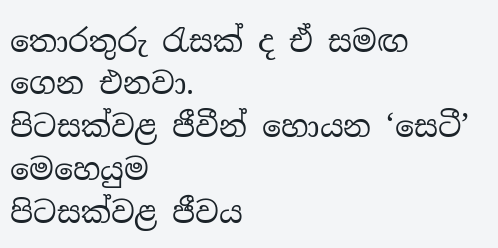තොරතුරු රැසක් ද ඒ සමඟ ගෙන එනවා.
පිටසක්වළ ජීවීන් හොයන ‘සෙටී’ මෙහෙයුම
පිටසක්වළ ජීවය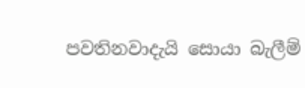පවතිනවාදැයි සොයා බැලීම්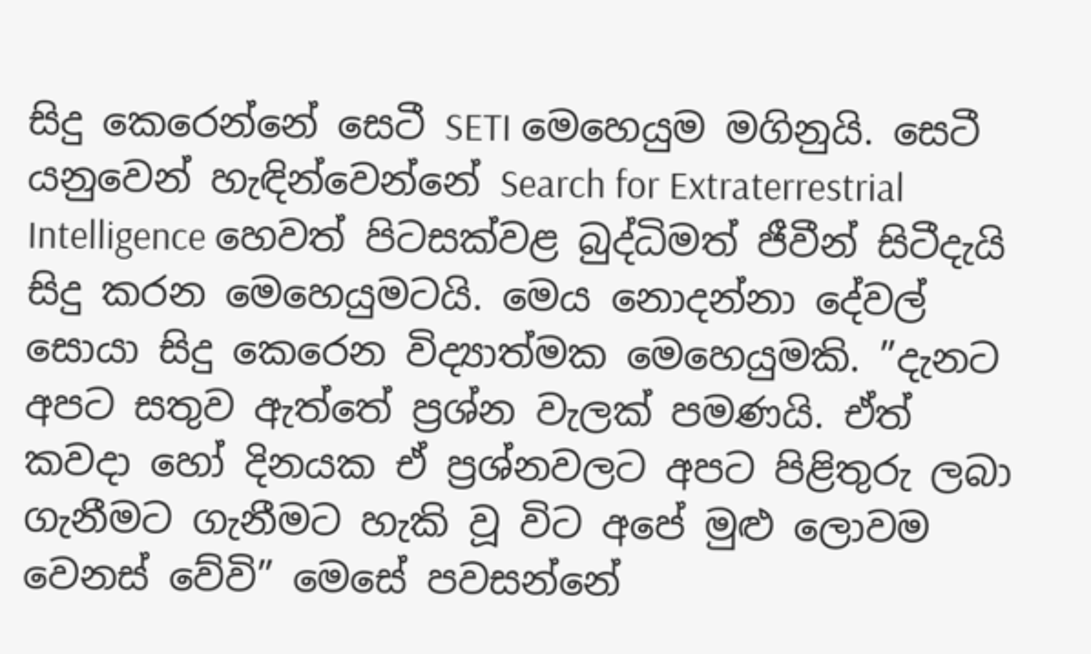සිදු කෙරෙන්නේ සෙටී SETI මෙහෙයුම මගිනුයි. සෙටී යනුවෙන් හැඳින්වෙන්නේ Search for Extraterrestrial Intelligence හෙවත් පිටසක්වළ බුද්ධිමත් ජීවීන් සිටීදැයි සිදු කරන මෙහෙයුමටයි. මෙය නොදන්නා දේවල් සොයා සිදු කෙරෙන විද්‍යාත්මක මෙහෙයුමකි. ”දැනට අපට සතුව ඇත්තේ ප්‍රශ්න වැලක් පමණයි. ඒත් කවදා හෝ දිනයක ඒ ප්‍රශ්නවලට අපට පිළිතුරු ලබා ගැනීමට ගැනීමට හැකි වූ විට අපේ මුළු ලොවම වෙනස් වේවි” මෙසේ පවසන්නේ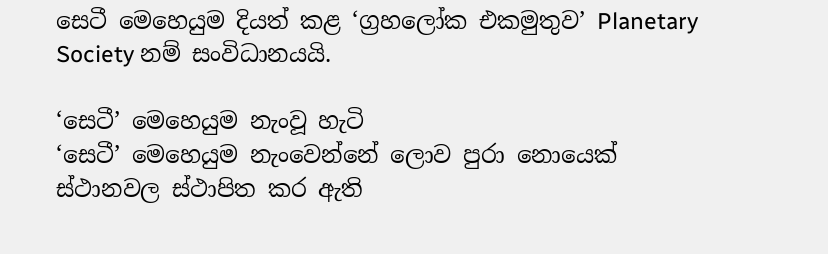සෙටී මෙහෙයුම දියත් කළ ‘ග්‍රහලෝක එකමුතුව’ Planetary Society නම් සංවිධානයයි.

‘සෙටී’ මෙහෙයුම නැංවූ හැටි
‘සෙටී’ මෙහෙයුම නැංවෙන්නේ ලොව පුරා නොයෙක් ස්ථානවල ස්ථාපිත කර ඇති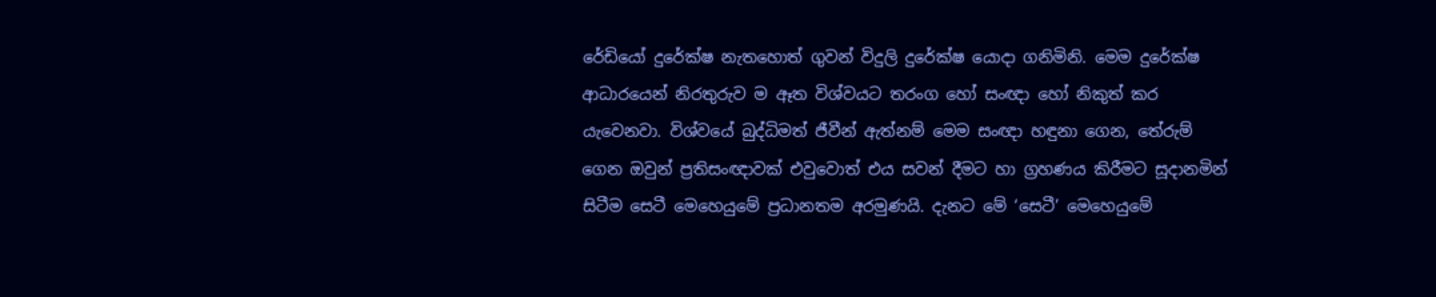රේඩියෝ දුරේක්ෂ නැතහොත් ගුවන් විදුලි දුරේක්ෂ යොදා ගනිමිනි. මෙම දුරේක්ෂ ආධාරයෙන් නිරතුරුව ම ඈත විශ්වයට තරංග හෝ සංඥා හෝ නිකුත් කර යැවෙනවා. විශ්වයේ බුද්ධිමත් ජීවීන් ඇත්නම් මෙම සංඥා හඳුනා ගෙන, තේරුම් ගෙන ඔවුන් ප්‍රතිසංඥාවක් එවුවොත් එය සවන් දීමට හා ග්‍රහණය කිරීමට සූදානමින් සිටීම සෙටී මෙහෙයුමේ ප්‍රධානතම අරමුණයි. දැනට මේ ‘සෙටී’ මෙහෙයුමේ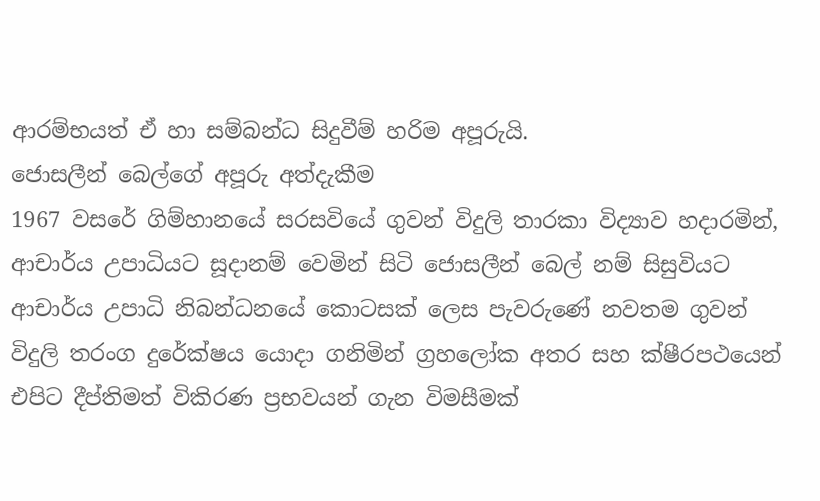ආරම්භයත් ඒ හා සම්බන්ධ සිදුවීම් හරිම අපූරුයි.
ජොසලීන් බෙල්ගේ අපූරු අත්දැකීම
1967 වසරේ ගිම්හානයේ සරසවියේ ගුවන් විදුලි තාරකා විද්‍යාව හදාරමින්, ආචාර්ය උපාධියට සූදානම් වෙමින් සිටි ජොසලීන් බෙල් නම් සිසුවියට ආචාර්ය උපාධි නිබන්ධනයේ කොටසක් ලෙස පැවරුණේ නවතම ගුවන් විදුලි තරංග දුරේක්ෂය යොදා ගනිමින් ග්‍රහලෝක අතර සහ ක්ෂීරපථයෙන් එපිට දීප්තිමත් විකිරණ ප්‍රභවයන් ගැන විමසීමක්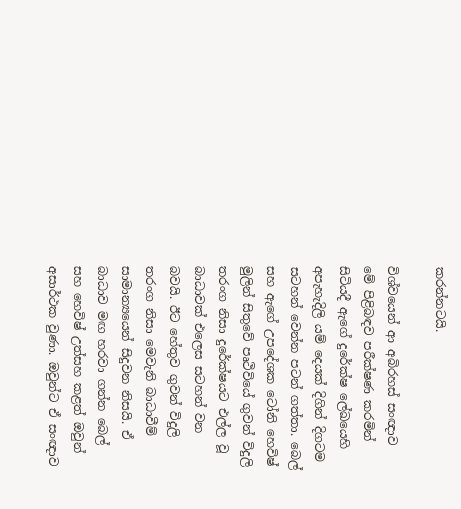කරන්නටයි.

විශ්වයෙන් ආ අබිරහස් සංඥාව
මේ පිළිබඳව පරීක්ෂණ කරමින් සිටියදී ඇගේ දුරේක්ෂ ලේඛයෙහි අපැහැදිලි යම් දෙයක් දිගින් දිගටම සටහන් වෙන්න පටන් ගත්තා. බෙල් සහ ඇගේ උපදේශක ටෝනි හෙවිෂ් මුලින් සිතුවේ පෘථිවියේ ගුවන් විදුලි තරංග නිසා දුරේක්ෂයට එල්ල වූ බාධාවක් එලෙස සටහන් වන බවයි. ඊට හේතුව ගුවන් විදුලි තරංග නිසා මෙවැනි බාධාවීම් සාමාන්‍යයෙන් සිදුවන නිසයි. ඒ බාධාව මඟ හරවා ගන්න බෙල් සහ හෙවිෂ් උත්සහ කළත් ඔවුන් අසාර්ථක වුණා. ඔවුන්ට ඒ සංඥාව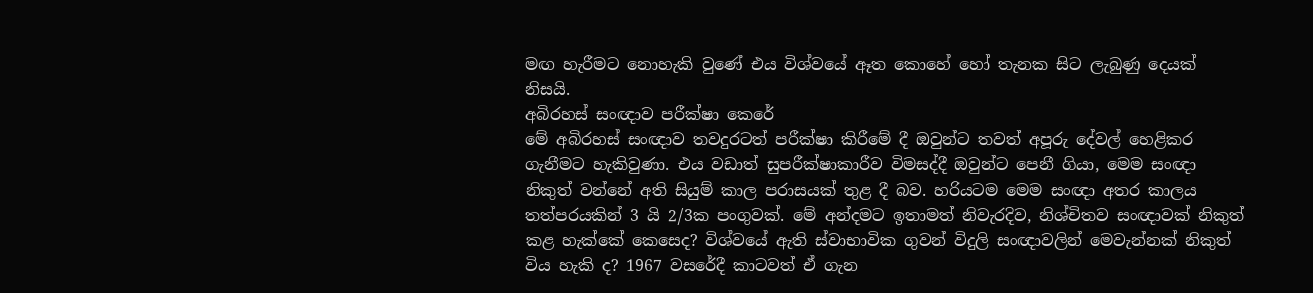මඟ හැරීමට නොහැකි වුණේ එය විශ්වයේ ඈත කොහේ හෝ තැනක සිට ලැබුණු දෙයක් නිසයි.
අබිරහස් සංඥාව පරීක්ෂා කෙරේ
මේ අබිරහස් සංඥාව තවදුරටත් පරීක්ෂා කිරීමේ දී ඔවුන්ට තවත් අපූරු දේවල් හෙළිකර ගැනීමට හැකිවුණා. එය වඩාත් සුපරීක්ෂාකාරීව විමසද්දී ඔවුන්ට පෙනී ගියා, මෙම සංඥා නිකුත් වන්නේ අති සියුම් කාල පරාසයක් තුළ දී බව. හරියටම මෙම සංඥා අතර කාලය තත්පරයකින් 3 යි 2/3ක පංගුවක්. මේ අන්දමට ඉතාමත් නිවැරදිව, නිශ්චිතව සංඥාවක් නිකුත් කළ හැක්කේ කෙසෙද? විශ්වයේ ඇති ස්වාභාවික ගුවන් විදුලි සංඥාවලින් මෙවැන්නක් නිකුත් විය හැකි ද? 1967 වසරේදී කාටවත් ඒ ගැන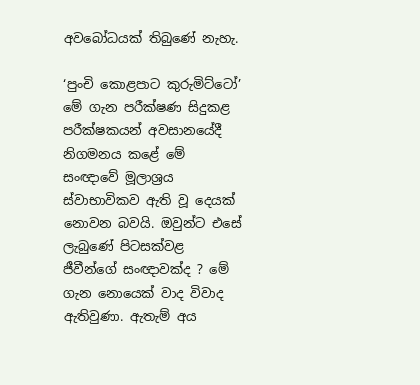අවබෝධයක් තිබුණේ නැහැ.

‘පුංචි කොළපාට කුරුමිට්ටෝ’
මේ ගැන පරීක්ෂණ සිදුකළ පරීක්ෂකයන් අවසානයේදී නිගමනය කළේ මේ සංඥාවේ මූලාශ්‍රය ස්වාභාවිකව ඇති වූ දෙයක් නොවන බවයි. ඔවුන්ට එසේ ලැබුණේ පිටසක්වළ ජීවීන්ගේ සංඥාවක්ද ? මේ ගැන නොයෙක් වාද විවාද ඇතිවුණා. ඇතැම් අය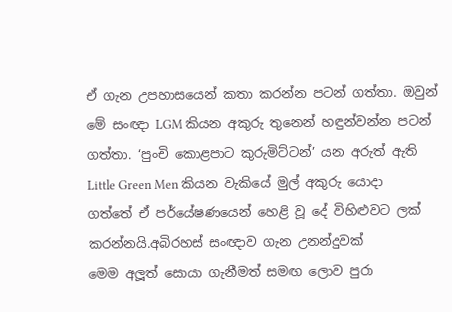ඒ ගැන උපහාසයෙන් කතා කරන්න පටන් ගත්තා. ඔවුන් මේ සංඥා LGM කියන අකුරු තුනෙන් හඳුන්වන්න පටන් ගත්තා. ‘පුංචි කොළපාට කුරුමිට්ටන්’ යන අරුත් ඇති Little Green Men කියන වැකියේ මුල් අකුරු යොදා ගත්තේ ඒ පර්යේෂණයෙන් හෙළි වූ දේ විහිළුවට ලක් කරන්නයි.අබිරහස් සංඥාව ගැන උනන්දුවක්
මෙම අලූත් සොයා ගැනීමත් සමඟ ලොව පුරා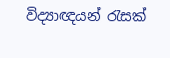විද්‍යාඥයන් රැසක්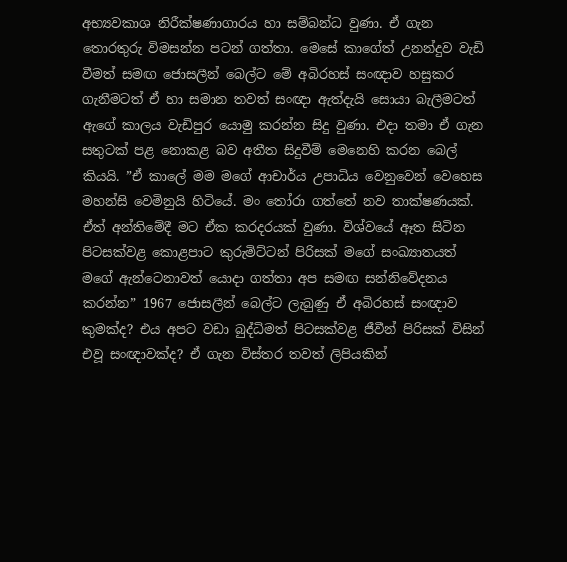අභ්‍යවකාශ නිරීක්ෂණාගාරය හා සම්බන්ධ වුණා. ඒ ගැන තොරතුරු විමසන්න පටන් ගත්තා. මෙසේ කාගේත් උනන්දුව වැඩි වීමත් සමඟ ජොසලීන් බෙල්ට මේ අබිරහස් සංඥාව හසුකර ගැනීමටත් ඒ හා සමාන තවත් සංඥා ඇත්දැයි සොයා බැලීමටත් ඇගේ කාලය වැඩිපුර යොමු කරන්න සිදු වුණා. එදා තමා ඒ ගැන සතුටක් පළ නොකළ බව අතීත සිදුවීම් මෙනෙහි කරන බෙල් කියයි. ”ඒ කාලේ මම මගේ ආචාර්ය උපාධිය වෙනුවෙන් වෙහෙස මහන්සි වෙමිනුයි හිටියේ. මං තෝරා ගත්තේ නව තාක්ෂණයක්. ඒත් අන්තිමේදී මට ඒක කරදරයක් වුණා. විශ්වයේ ඈත සිටින පිටසක්වළ කොළපාට කුරුමිට්ටන් පිරිසක් මගේ සංඛ්‍යාතයත් මගේ ඇන්ටෙනාවත් යොදා ගත්තා අප සමඟ සන්නිවේදනය කරන්න” 1967 ජොසලීන් බෙල්ට ලැබුණු ඒ අබිරහස් සංඥාව කුමක්ද? එය අපට වඩා බුද්ධිමත් පිටසක්වළ ජීවීන් පිරිසක් විසින් එවූ සංඥාවක්ද? ඒ ගැන විස්තර තවත් ලිපියකින්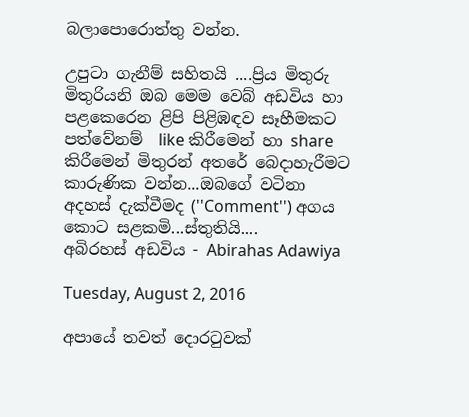බලාපොරොත්තු වන්න.

උපුටා ගැනීම් සහිතයි ....ප්‍රිය මිතුරු මිතුරියනි ඔබ මෙම වෙබ් අඩවිය හා පළකෙරෙන ළිපි පිළිඹඳව සෑහීමකට පත්වේනම්  like කිරීමෙන් හා share කිරීමෙන් මිතුරන් අතරේ බෙදාහැරීමට කාරුණික වන්න...ඔබගේ වටිනා අදහස් දැක්වීමද (''Comment'') අගය කොට සළකමි...ස්තුතියි....
අබිරහස් අඩවිය - Abirahas Adawiya

Tuesday, August 2, 2016

අපායේ තවත් දොරටුවක්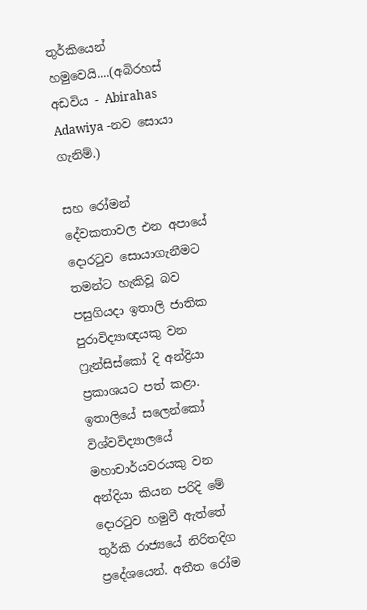තුර්කියෙන් හමුවෙයි....(අබිරහස් අඩවිය - Abirahas Adawiya -නව සොයා ගැනිම්.)

සහ රෝමන් දේවකතාවල එන අපායේ දොරටුව සොයාගැනීමට තමන්ට හැකිවූ බව පසුගියදා ඉතාලි ජාතික පුරාවිද්‍යාඥයකු වන ෆ්‍රැන්සිස්‌කෝ දි අන්ද්‍රියා ප්‍රකාශයට පත් කළා. ඉතාලියේ සලෙන්කෝ විශ්වවිද්‍යාලයේ මහාචාර්යවරයකු වන අන්දියා කියන පරිදි මේ දොරටුව හමුවී ඇත්තේ තුර්කි රාජ්‍යයේ නිරිතදිග ප්‍රදේශයෙන්. අතීත රෝම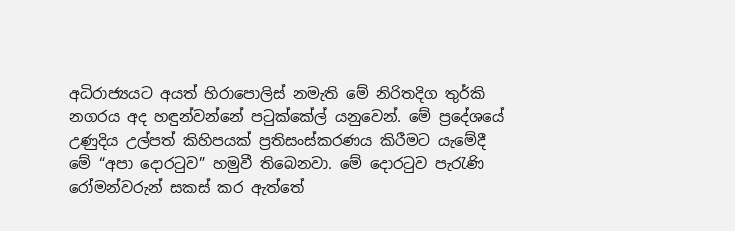අධිරාජ්‍යයට අයත් හිරාපොලිස්‌ නමැති මේ නිරිතදිග තුර්කි නගරය අද හඳුන්වන්නේ පටුක්‌කේල් යනුවෙන්. මේ ප්‍රදේශයේ උණුදිය උල්පත් කිහිපයක්‌ ප්‍රතිසංස්‌කරණය කිරීමට යැමේදී මේ “අපා දොරටුව” හමුවී තිබෙනවා. මේ දොරටුව පැරැණි රෝමන්වරුන් සකස්‌ කර ඇත්තේ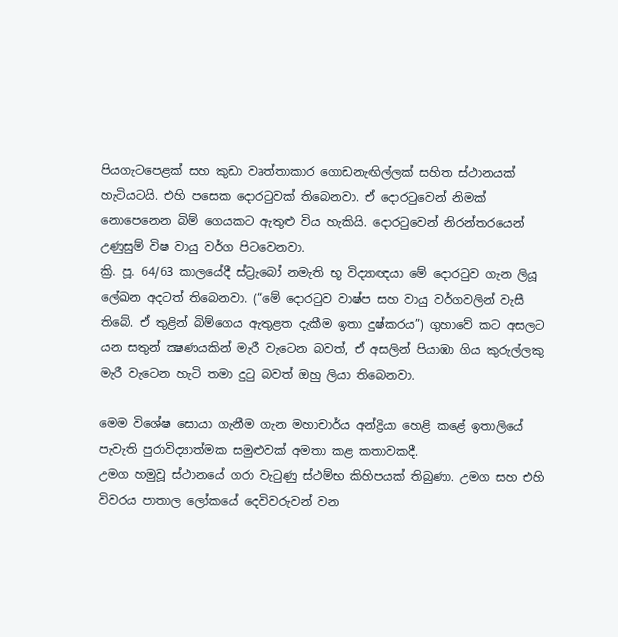පියගැටපෙළක්‌ සහ කුඩා වෘත්තාකාර ගොඩනැඟිල්ලක්‌ සහිත ස්‌ථානයක්‌ හැටියටයි. එහි පසෙක දොරටුවක්‌ තිබෙනවා. ඒ දොරටුවෙන් නිමක්‌ නොපෙනෙන බිම් ගෙයකට ඇතුළු විය හැකියි. දොරටුවෙන් නිරන්තරයෙන් උණුසුම් විෂ වායු වර්ග පිටවෙනවා.
ක්‍රි. පූ. 64/63 කාලයේදී ස්‌ට්‍රැබෝ නමැති භූ විද්‍යාඥයා මේ දොරටුව ගැන ලියූ ලේඛන අදටත් තිබෙනවා. (“මේ දොරටුව වාෂ්ප සහ වායු වර්ගවලින් වැසී තිබේ. ඒ තුළින් බිම්ගෙය ඇතුළත දැකීම ඉතා දුෂ්කරය”) ගුහාවේ කට අසලට යන සතුන් ක්‍ෂණයකින් මැරී වැටෙන බවත්, ඒ අසලින් පියාඹා ගිය කුරුල්ලකු මැරී වැටෙන හැටි තමා දුටු බවත් ඔහු ලියා තිබෙනවා.

මෙම විශේෂ සොයා ගැනීම ගැන මහාචාර්ය අන්ද්‍රියා හෙළි කළේ ඉතාලියේ පැවැති පුරාවිද්‍යාත්මක සමුළුවක්‌ අමතා කළ කතාවකදී.
උමග හමුවූ ස්‌ථානයේ ගරා වැටුණු ස්‌ථම්භ කිහිපයක්‌ තිබුණා. උමග සහ එහි විවරය පාතාල ලෝකයේ දෙවිවරුවන් වන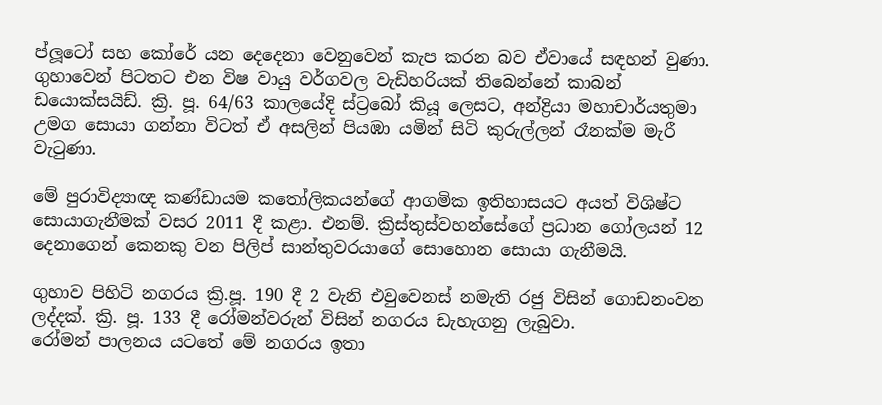ප්ලූටෝ සහ කෝරේ යන දෙදෙනා වෙනුවෙන් කැප කරන බව ඒවායේ සඳහන් වුණා.
ගුහාවෙන් පිටතට එන විෂ වායු වර්ගවල වැඩිහරියක්‌ තිබෙන්නේ කාබන් ඩයොක්‌සයිඩ්. ක්‍රි. පූ. 64/63 කාලයේදි ස්‌ට්‍රබෝ කියූ ලෙසට, අන්ද්‍රියා මහාචාර්යතුමා උමග සොයා ගන්නා විටත් ඒ අසලින් පියඹා යමින් සිටි කුරුල්ලන් රෑනක්‌ම මැරී වැටුණා.

මේ පුරාවිද්‍යාඥ කණ්‌ඩායම කතෝලිකයන්ගේ ආගමික ඉතිහාසයට අයත් විශිෂ්ට සොයාගැනීමක්‌ වසර 2011 දී කළා. එනම්. ක්‍රිස්‌තුස්‌වහන්සේගේ ප්‍රධාන ගෝලයන් 12 දෙනාගෙන් කෙනකු වන පිලිප් සාන්තුවරයාගේ සොහොන සොයා ගැනීමයි.

ගුහාව පිහිටි නගරය ක්‍රි.පූ. 190 දී 2 වැනි එවුවෙනස්‌ නමැති රජු විසින් ගොඩනංවන ලද්දක්‌. ක්‍රි. පූ. 133 දී රෝමන්වරුන් විසින් නගරය ඩැහැගනු ලැබුවා.
රෝමන් පාලනය යටතේ මේ නගරය ඉතා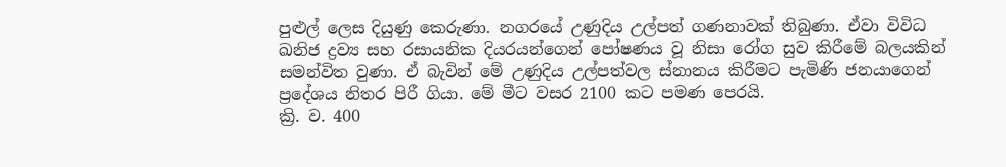පුළුල් ලෙස දියුණු කෙරුණා. නගරයේ උණුදිය උල්පත් ගණනාවක්‌ තිබුණා. ඒවා විවිධ ඛනිජ ද්‍රව්‍ය සහ රසායනික දියරයන්ගෙන් පෝෂණය වූ නිසා රෝග සුව කිරීමේ බලයකින් සමන්විත වුණා. ඒ බැවින් මේ උණුදිය උල්පත්වල ස්‌නානය කිරීමට පැමිණි ජනයාගෙන් ප්‍රදේශය නිතර පිරී ගියා. මේ මීට වසර 2100 කට පමණ පෙරයි.
ක්‍රි. ව. 400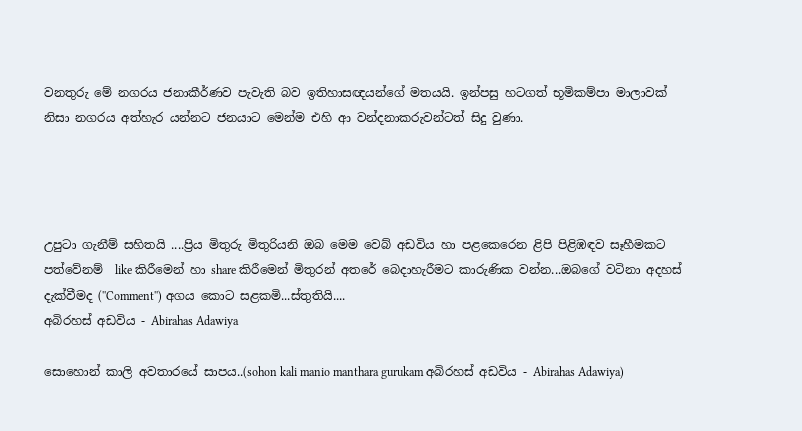වනතුරු මේ නගරය ජනාකීර්ණව පැවැති බව ඉතිහාසඥයන්ගේ මතයයි. ඉන්පසු හටගත් භූමිකම්පා මාලාවක්‌ නිසා නගරය අත්හැර යන්නට ජනයාට මෙන්ම එහි ආ වන්දනාකරුවන්ටත් සිදු වුණා.




උපුටා ගැනීම් සහිතයි ....ප්‍රිය මිතුරු මිතුරියනි ඔබ මෙම වෙබ් අඩවිය හා පළකෙරෙන ළිපි පිළිඹඳව සෑහීමකට පත්වේනම්  like කිරීමෙන් හා share කිරීමෙන් මිතුරන් අතරේ බෙදාහැරීමට කාරුණික වන්න...ඔබගේ වටිනා අදහස් දැක්වීමද (''Comment'') අගය කොට සළකමි...ස්තුතියි....
අබිරහස් අඩවිය - Abirahas Adawiya

සොහොන් කාලි අවතාරයේ සාපය..(sohon kali manio manthara gurukam අබිරහස් අඩවිය - Abirahas Adawiya)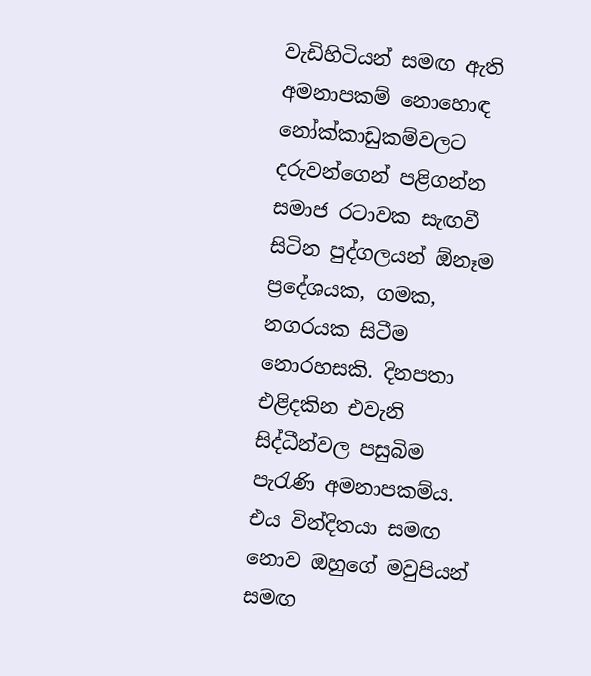වැඩිහිටියන් සමඟ ඇති අමනාපකම් නොහොඳ නෝක්කාඩුකම්වලට දරුවන්ගෙන් පළිගන්න සමාජ රටාවක සැඟවී සිටින පුද්ගලයන් ඕනෑම ප්‍රදේශයක, ගමක, නගරයක සිටීම නොරහසකි. දිනපතා එළිදකින එවැනි සිද්ධීන්වල පසුබිම පැරැණි අමනාපකම්ය. එය වින්දිතයා සමඟ නොව ඔහුගේ මවුපියන් සමඟ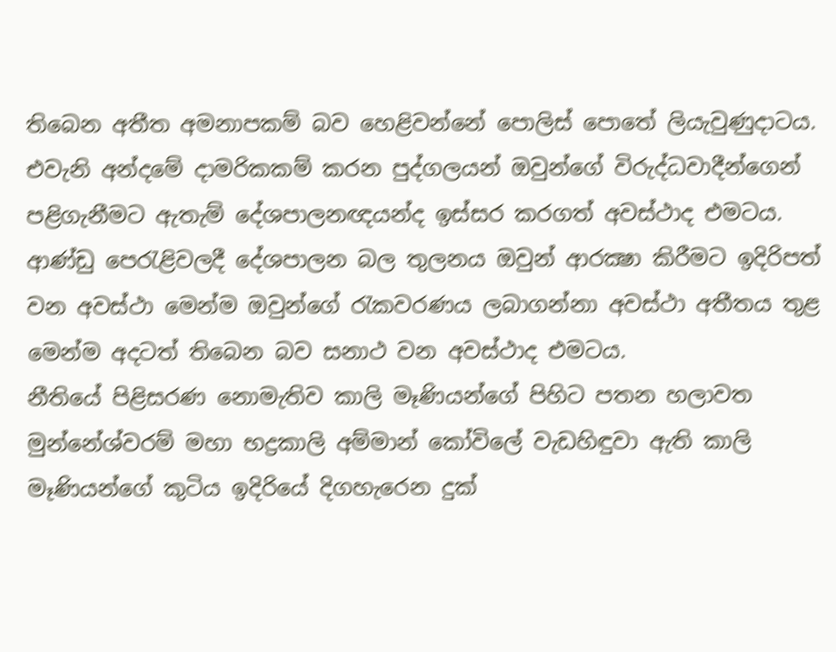තිබෙන අතීත අමනාපකම් බව හෙළිවන්නේ පොලිස් පොතේ ලියැවුණුදාටය. එවැනි අන්දමේ දාමරිකකම් කරන පුද්ගලයන් ඔවුන්ගේ විරුද්ධවාදීන්ගෙන් පළිගැනීමට ඇතැම් දේශපාලනඥයන්ද ඉස්සර කරගත් අවස්ථාද එමටය. ආණ්ඩු පෙරැළිවලදී දේශපාලන බල තුලනය ඔවුන් ආරක්‍ෂා කිරීමට ඉදිරිපත් වන අවස්ථා මෙන්ම ඔවුන්ගේ රැකවරණය ලබාගන්නා අවස්ථා අතීතය තුළ මෙන්ම අදටත් තිබෙන බව සනාථ වන අවස්ථාද එමටය.
නීතියේ පිළිසරණ නොමැතිව කාලි මෑණියන්ගේ පිහිට පතන හලාවත මුන්නේශ්වරම් මහා භද්‍රකාලි අම්මාන් කෝවිලේ වැඩහිඳුවා ඇති කාලි මෑණියන්ගේ කුටිය ඉදිරියේ දිගහැරෙන දුක්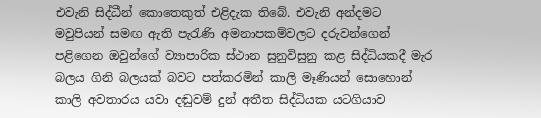එවැනි සිද්ධීන් කොතෙකුත් එළිදැක තිබේ. එවැනි අන්දමට මවුපියන් සමඟ ඇති පැරැණි අමනාපකම්වලට දරුවන්ගෙන් පළිගෙන ඔවුන්ගේ ව්‍යාපාරික ස්ථාන සුනුවිසුනු කළ සිද්ධියකදී මැර බලය ගිනි බලයක් බවට පත්කරමින් කාලි මෑණියන් සොහොන් කාලි අවතාරය යවා දඬුවම් දුන් අතීත සිද්ධියක යටගියාව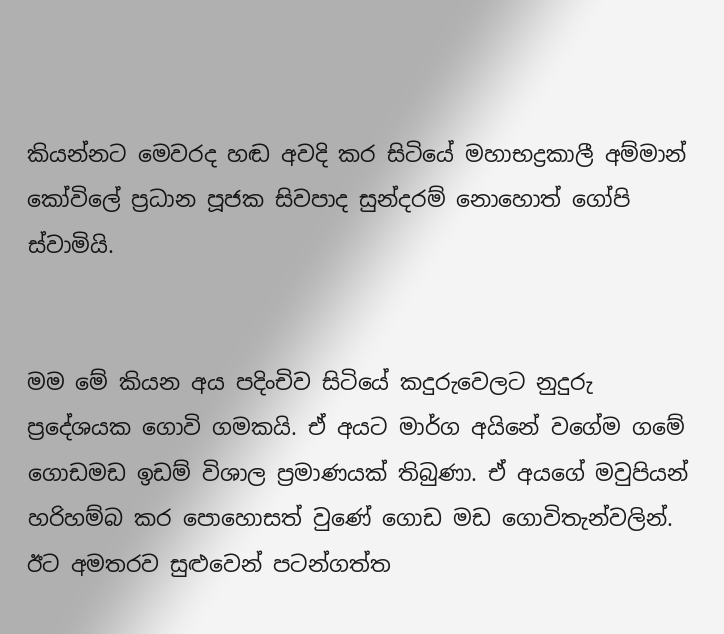කියන්නට මෙවරද හඬ අවදි කර සිටියේ මහාභද්‍රකාලී අම්මාන් කෝවිලේ ප්‍රධාන පූජක සිවපාද සුන්දරම් නොහොත් ගෝපි ස්වාමියි.


මම මේ කියන අය පදිංචිව සිටියේ කදුරුවෙලට නුදුරු ප්‍රදේශයක ගොවි ගමකයි. ඒ අයට මාර්ග අයිනේ වගේම ගමේ ගොඩමඩ ඉඩම් විශාල ප්‍රමාණයක් තිබුණා. ඒ අයගේ මවුපියන් හරිහම්බ කර පොහොසත් වුණේ ගොඩ මඩ ගොවිතැන්වලින්. ඊට අමතරව සුළුවෙන් පටන්ගත්ත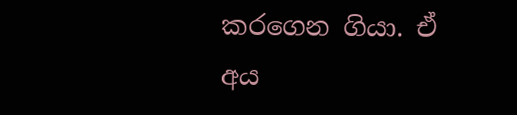කරගෙන ගියා. ඒ අය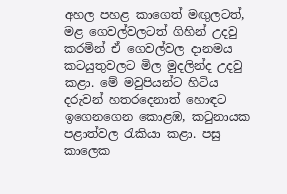අහල පහළ කාගෙත් මඟුලටත්, මළ ගෙවල්වලටත් ගිහින් උදවු කරමින් ඒ ගෙවල්වල දානමය කටයුතුවලට මිල මුදලින්ද උදවු කළා. මේ මවුපියන්ට හිටිය දරුවන් හතරදෙනාත් හොඳට ඉගෙනගෙන කොළඹ, කටුනායක පළාත්වල රැකියා කළා. පසු කාලෙක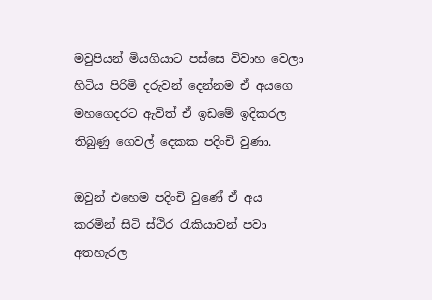මවුපියන් මියගියාට පස්සෙ විවාහ වෙලා හිටිය පිරිමි දරුවන් දෙන්නම ඒ අයගෙ මහගෙදරට ඇවිත් ඒ ඉඩමේ ඉදිකරල තිබුණු ගෙවල් දෙකක පදිංචි වුණා.

ඔවුන් එහෙම පදිංචි වුණේ ඒ අය කරමින් සිටි ස්ථිර රැකියාවන් පවා අතහැරල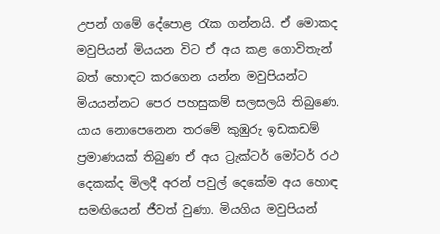උපන් ගමේ දේපොළ රැක ගන්නයි. ඒ මොකද මවුපියන් මියයන විට ඒ අය කළ ගොවිතැන් බත් හොඳට කරගෙන යන්න මවුපියන්ට මියයන්නට පෙර පහසුකම් සලසලයි තිබුණෙ. යාය නොපෙනෙන තරමේ කුඹුරු ඉඩකඩම් ප්‍රමාණයක් තිබුණ ඒ අය ට්‍රැක්ටර් මෝටර් රථ දෙකක්ද මිලදී අරන් පවුල් දෙකේම අය හොඳ සමඟියෙන් ජීවත් වුණා. මියගිය මවුපියන්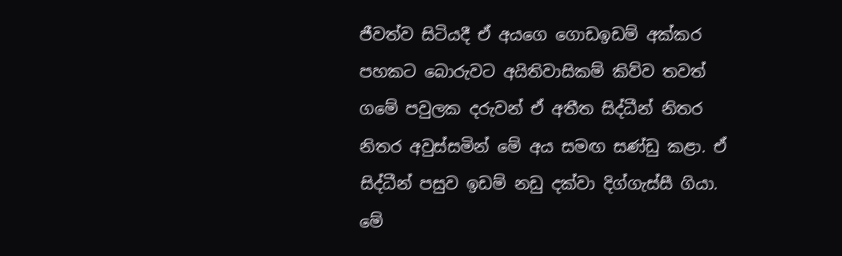ජීවත්ව සිටියදී ඒ අයගෙ ගොඩඉඩම් අක්කර පහකට බොරුවට අයිතිවාසිකම් කිව්ව තවත් ගමේ පවුලක දරුවන් ඒ අතීත සිද්ධීන් නිතර නිතර අවුස්සමින් මේ අය සමඟ සණ්ඩු කළා. ඒ සිද්ධීන් පසුව ඉඩම් නඩු දක්වා දිග්ගැස්සී ගියා.
මේ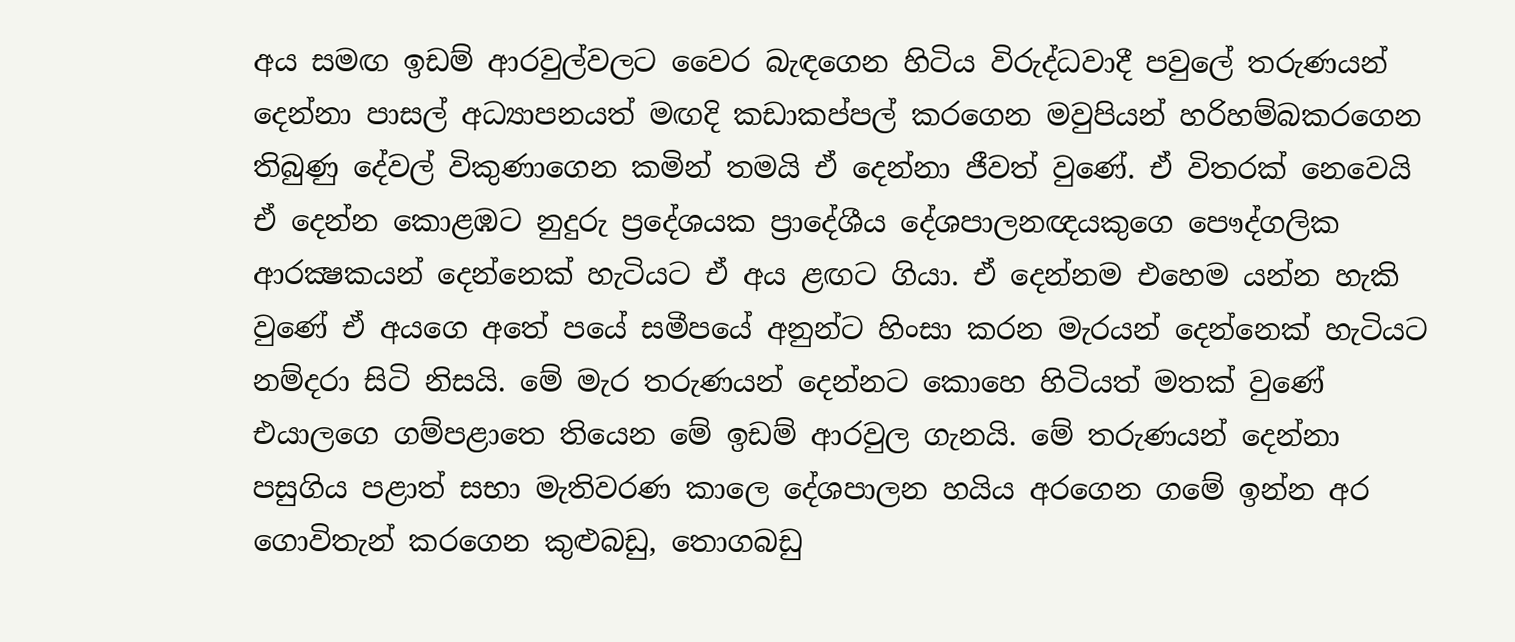අය සමඟ ඉඩම් ආරවුල්වලට වෛර බැඳගෙන හිටිය විරුද්ධවාදී පවුලේ තරුණයන් දෙන්නා පාසල් අධ්‍යාපනයත් මඟදි කඩාකප්පල් කරගෙන මවුපියන් හරිහම්බකරගෙන තිබුණු දේවල් විකුණාගෙන කමින් තමයි ඒ දෙන්නා ජීවත් වුණේ. ඒ විතරක් නෙවෙයි ඒ දෙන්න කොළඹට නුදුරු ප්‍රදේශයක ප්‍රාදේශීය දේශපාලනඥයකුගෙ පෞද්ගලික ආරක්‍ෂකයන් දෙන්නෙක් හැටියට ඒ අය ළඟට ගියා. ඒ දෙන්නම එහෙම යන්න හැකි වුණේ ඒ අයගෙ අතේ පයේ සමීපයේ අනුන්ට හිංසා කරන මැරයන් දෙන්නෙක් හැටියට නම්දරා සිටි නිසයි. මේ මැර තරුණයන් දෙන්නට කොහෙ හිටියත් මතක් වුණේ එයාලගෙ ගම්පළාතෙ තියෙන මේ ඉඩම් ආරවුල ගැනයි. මේ තරුණයන් දෙන්නා පසුගිය පළාත් සභා මැතිවරණ කාලෙ දේශපාලන හයිය අරගෙන ගමේ ඉන්න අර ගොවිතැන් කරගෙන කුළුබඩු, තොගබඩු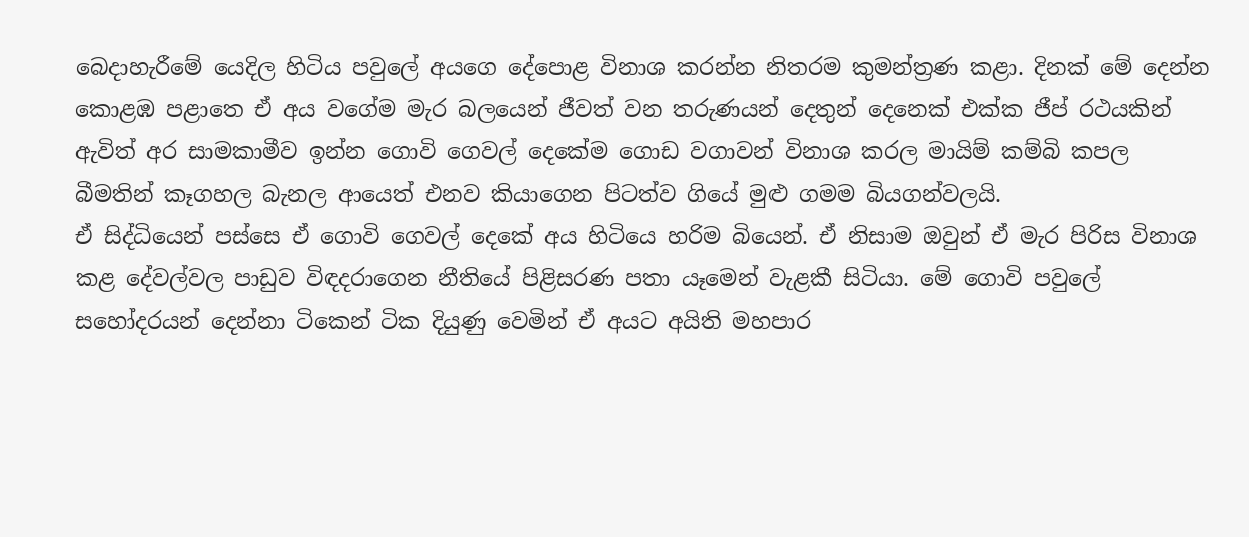බෙදාහැරීමේ යෙදිල හිටිය පවුලේ අයගෙ දේපොළ විනාශ කරන්න නිතරම කුමන්ත්‍රණ කළා. දිනක් මේ දෙන්න කොළඹ පළාතෙ ඒ අය වගේම මැර බලයෙන් ජීවත් වන තරුණයන් දෙතුන් දෙනෙක් එක්ක ජීප් රථයකින් ඇවිත් අර සාමකාමීව ඉන්න ගොවි ගෙවල් දෙකේම ගොඩ වගාවන් විනාශ කරල මායිම් කම්බි කපල බීමතින් කෑගහල බැනල ආයෙත් එනව කියාගෙන පිටත්ව ගියේ මුළු ගමම බියගන්වලයි.
ඒ සිද්ධියෙන් පස්සෙ ඒ ගොවි ගෙවල් දෙකේ අය හිටියෙ හරිම බියෙන්. ඒ නිසාම ඔවුන් ඒ මැර පිරිස විනාශ කළ දේවල්වල පාඩුව විඳදරාගෙන නීතියේ පිළිසරණ පතා යෑමෙන් වැළකී සිටියා. මේ ගොවි පවුලේ සහෝදරයන් දෙන්නා ටිකෙන් ටික දියුණු වෙමින් ඒ අයට අයිති මහපාර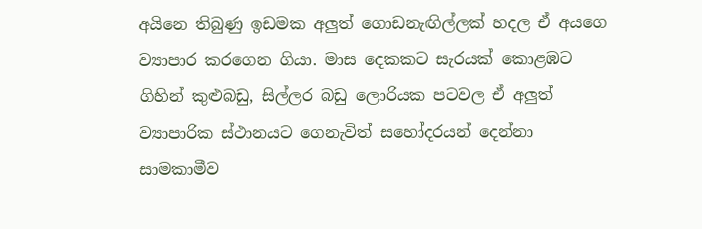අයිනෙ තිබුණු ඉඩමක අලුත් ගොඩනැඟිල්ලක් හදල ඒ අයගෙ ව්‍යාපාර කරගෙන ගියා. මාස දෙකකට සැරයක් කොළඹට ගිහින් කුළුබඩු, සිල්ලර බඩු ලොරියක පටවල ඒ අලුත් ව්‍යාපාරික ස්ථානයට ගෙනැවිත් සහෝදරයන් දෙන්නා සාමකාමීව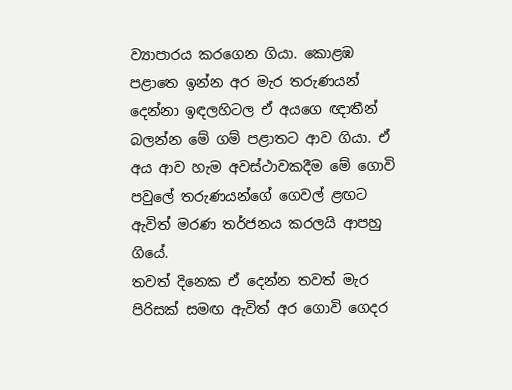ව්‍යාපාරය කරගෙන ගියා. කොළඹ පළාතෙ ඉන්න අර මැර තරුණයන් දෙන්නා ඉඳලහිටල ඒ අයගෙ ඥාතීන් බලන්න මේ ගම් පළාතට ආව ගියා. ඒ අය ආව හැම අවස්ථාවකදීම මේ ගොවි පවුලේ තරුණයන්ගේ ගෙවල් ළඟට ඇවිත් මරණ තර්ජනය කරලයි ආපහු ගියේ.
තවත් දිනෙක ඒ දෙන්න තවත් මැර පිරිසක් සමඟ ඇවිත් අර ගොවි ගෙදර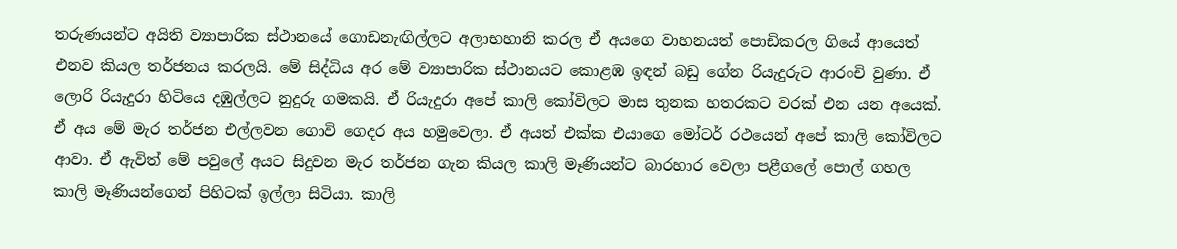තරුණයන්ට අයිති ව්‍යාපාරික ස්ථානයේ ගොඩනැඟිල්ලට අලාභහානි කරල ඒ අයගෙ වාහනයත් පොඩිකරල ගියේ ආයෙත් එනව කියල තර්ජනය කරලයි. මේ සිද්ධිය අර මේ ව්‍යාපාරික ස්ථානයට කොළඹ ඉඳන් බඩු ගේන රියැදුරුට ආරංචි වුණා. ඒ ලොරි රියැදුරා හිටියෙ දඹුල්ලට නුදුරු ගමකයි. ඒ රියැදුරා අපේ කාලි කෝවිලට මාස තුනක හතරකට වරක් එන යන අයෙක්. ඒ අය මේ මැර තර්ජන එල්ලවන ගොවි ගෙදර අය හමුවෙලා. ඒ අයත් එක්ක එයාගෙ මෝටර් රථයෙන් අපේ කාලි කෝවිලට ආවා. ඒ ඇවිත් මේ පවුලේ අයට සිදුවන මැර තර්ජන ගැන කියල කාලි මෑණියන්ට බාරහාර වෙලා පළීගලේ පොල් ගහල කාලි මෑණියන්ගෙන් පිහිටක් ඉල්ලා සිටියා. කාලි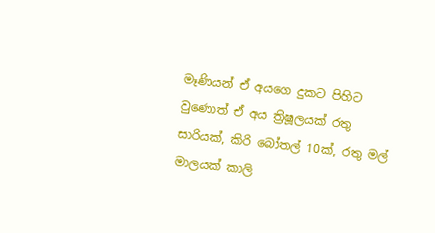මෑණියන් ඒ අයගෙ දුකට පිහිට වුණොත් ඒ අය ත්‍රිෂූලයක් රතු සාරියක්, කිරි බෝතල් 10ක්, රතු මල් මාලයක් කාලි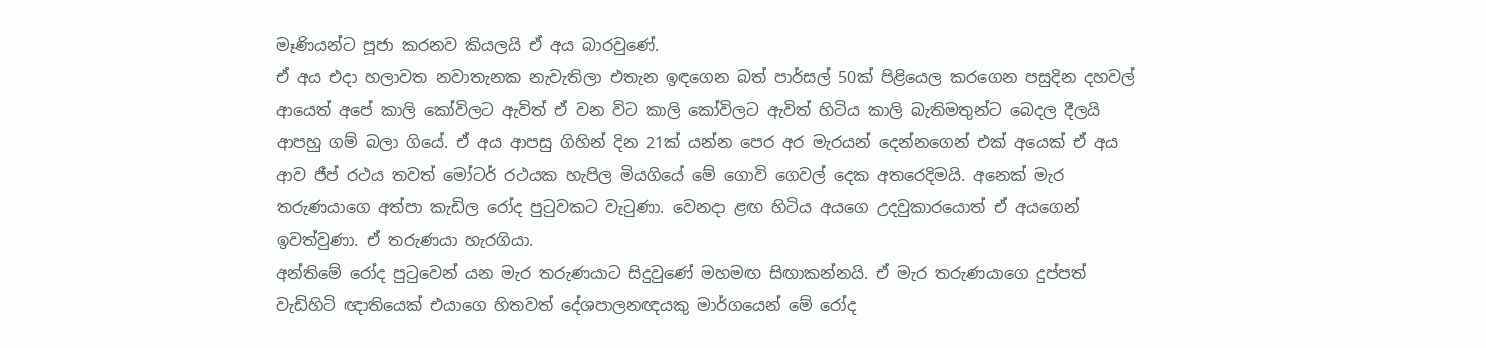මෑණියන්ට පූජා කරනව කියලයි ඒ අය බාරවුණේ.
ඒ අය එදා හලාවත නවාතැනක නැවැතිලා එතැන ඉඳගෙන බත් පාර්සල් 50ක් පිළියෙල කරගෙන පසුදින දහවල් ආයෙත් අපේ කාලි කෝවිලට ඇවිත් ඒ වන විට කාලි කෝවිලට ඇවිත් හිටිය කාලි බැතිමතුන්ට බෙදල දීලයි ආපහු ගම් බලා ගියේ. ඒ අය ආපසු ගිහින් දින 21ක් යන්න පෙර අර මැරයන් දෙන්නගෙන් එක් අයෙක් ඒ අය ආව ජීප් රථය තවත් මෝටර් රථයක හැපිල මියගියේ මේ ගොවි ගෙවල් දෙක අතරෙදිමයි. අනෙක් මැර තරුණයාගෙ අත්පා කැඩිල රෝද පුටුවකට වැටුණා. වෙනදා ළඟ හිටිය අයගෙ උදවුකාරයොත් ඒ අයගෙන් ඉවත්වුණා. ඒ තරුණයා හැරගියා.
අන්තිමේ රෝද පුටුවෙන් යන මැර තරුණයාට සිදුවුණේ මහමඟ සිඟාකන්නයි. ඒ මැර තරුණයාගෙ දුප්පත් වැඩිහිටි ඥාතියෙක් එයාගෙ හිතවත් දේශපාලනඥයකු මාර්ගයෙන් මේ රෝද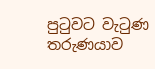පුටුවට වැටුණ තරුණයාව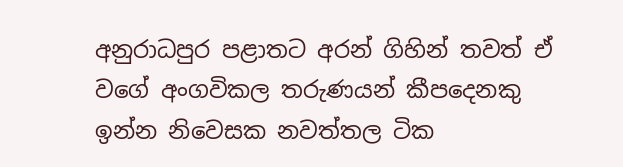අනුරාධපුර පළාතට අරන් ගිහින් තවත් ඒ වගේ අංගවිකල තරුණයන් කීපදෙනකු ඉන්න නිවෙසක නවත්තල ටික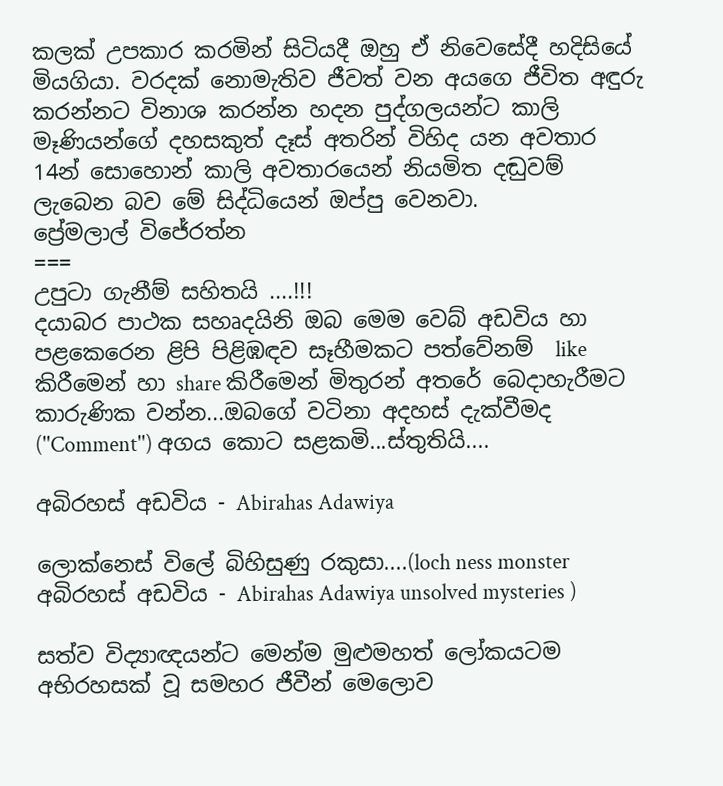කලක් උපකාර කරමින් සිටියදී ඔහු ඒ නිවෙසේදී හදිසියේ මියගියා. වරදක් නොමැතිව ජීවත් වන අයගෙ ජීවිත අඳුරු කරන්නට විනාශ කරන්න හදන පුද්ගලයන්ට කාලි මෑණියන්ගේ දහසකුත් දෑස් අතරින් විහිද යන අවතාර 14න් සොහොන් කාලි අවතාරයෙන් නියමිත දඬුවම් ලැබෙන බව මේ සිද්ධියෙන් ඔප්පු වෙනවා.
ප්‍රේමලාල් විජේරත්න
===
උපුටා ගැනීම් සහිතයි ....!!!
දයාබර පාථක සහෘදයිනි ඔබ මෙම වෙබ් අඩවිය හා පළකෙරෙන ළිපි පිළිඹඳව සෑහීමකට පත්වේනම්  like කිරීමෙන් හා share කිරීමෙන් මිතුරන් අතරේ බෙදාහැරීමට කාරුණික වන්න...ඔබගේ වටිනා අදහස් දැක්වීමද (''Comment'') අගය කොට සළකමි...ස්තුතියි....

අබිරහස් අඩවිය - Abirahas Adawiya

ලොක්නෙස් විලේ බිහිසුණු රකුසා....(loch ness monster අබිරහස් අඩවිය - Abirahas Adawiya unsolved mysteries )

සත්ව විද්‍යාඥයන්ට මෙන්ම මුළුමහත් ලෝකයටම අභිරහසක් වූ සමහර ජීවීන් මෙලොව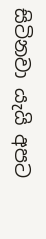සිටිනවා යැයි අපට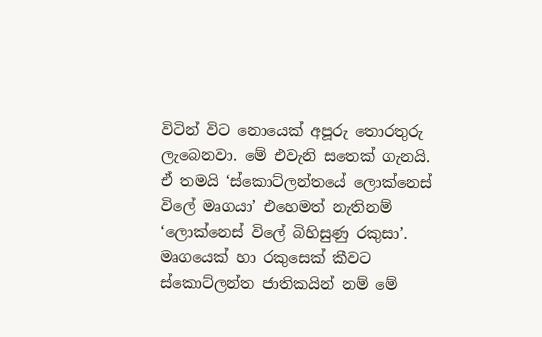විටින් විට නොයෙක් අපූරු තොරතුරු ලැබෙනවා. මේ එවැනි සතෙක් ගැනයි. ඒ තමයි ‘ස්කොට්ලන්තයේ ලොක්නෙස් විලේ මෘගයා’ එහෙමත් නැතිනම් ‘ලොක්නෙස් විලේ බිහිසුණු රකුසා’. මෘගයෙක් හා රකුසෙක් කීවට ස්කොට්ලන්ත ජාතිකයින් නම් මේ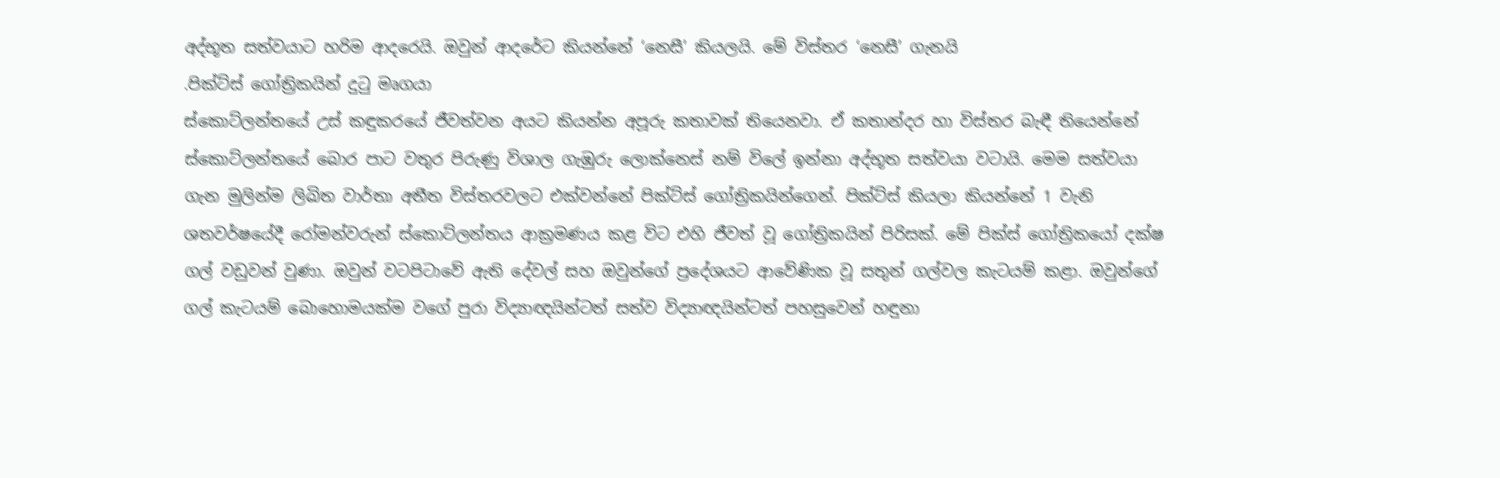අද්භූත සත්වයාට හරිම ආදරෙයි. ඔවුන් ආදරේට කියන්නේ ‘නෙසී’ කියලයි. මේ විස්තර ‘නෙසී’ ගැනයි
.පික්ට්ස් ගෝත්‍රිකයින් දුටු මෘගයා
ස්කොට්ලන්තයේ උස් කඳුකරයේ ජීවත්වන අයට කියන්න අපූරු කතාවක් තියෙනවා. ඒ කතාන්දර හා විස්තර බැඳී තියෙන්නේ ස්කොට්ලන්තයේ බොර පාට වතුර පිරුණු විශාල ගැඹුරු ලොක්නෙස් නම් විලේ ඉන්නා අද්භූත සත්වයා වටායි. මෙම සත්වයා ගැන මුලින්ම ලිඛිත වාර්තා අතීත විස්තරවලට එක්වන්නේ පික්ට්ස් ගෝත්‍රිකයින්ගෙන්. පික්ට්ස් කියලා කියන්නේ 1 වැනි ශතවර්ෂයේදී රෝමන්වරුන් ස්කොට්ලන්තය ආක්‍රමණය කළ විට එහි ජීවත් වූ ගෝත්‍රිකයින් පිරිසක්. මේ පික්ස් ගෝත්‍රිකයෝ දක්ෂ ගල් වඩුවන් වුණා. ඔවුන් වටපිටාවේ ඇති දේවල් සහ ඔවුන්ගේ ප්‍රදේශයට ආවේණික වූ සතුන් ගල්වල කැටයම් කළා. ඔවුන්ගේ ගල් කැටයම් බොහොමයක්ම වගේ පුරා විද්‍යාඥයින්ටත් සත්ව විද්‍යාඥයින්ටත් පහසුවෙන් හඳුනා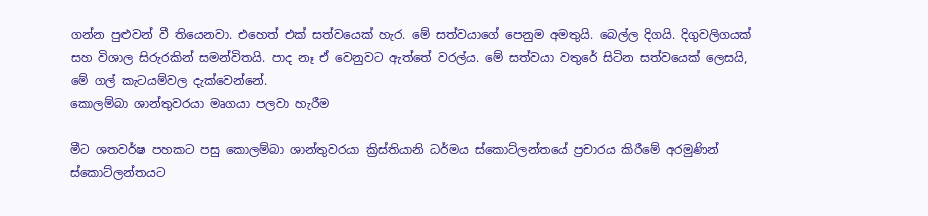ගන්න පුළුවන් වී තියෙනවා. එහෙත් එක් සත්වයෙක් හැර. මේ සත්වයාගේ පෙනුම අමතුයි. බෙල්ල දිගයි. දිගුවලිගයක් සහ විශාල සිරුරකින් සමන්විතයි. පාද නෑ ඒ වෙනුවට ඇත්තේ වරල්ය. මේ සත්වයා වතුරේ සිටින සත්වයෙක් ලෙසයි, මේ ගල් කැටයම්වල දැක්වෙන්නේ.
කොලම්බා ශාන්තුවරයා මෘගයා පලවා හැරීම

මීට ශතවර්ෂ පහකට පසු කොලම්බා ශාන්තුවරයා ක්‍රිස්තියානි ධර්මය ස්කොට්ලන්තයේ ප්‍රචාරය කිරීමේ අරමුණින් ස්කොට්ලන්තයට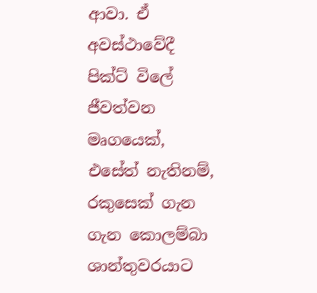ආවා. ඒ අවස්ථාවේදී පික්ට් විලේ ජීවත්වන මෘගයෙක්, එසේත් නැතිනම්, රකුසෙක් ගැන ගැන කොලම්බා ශාන්තුවරයාට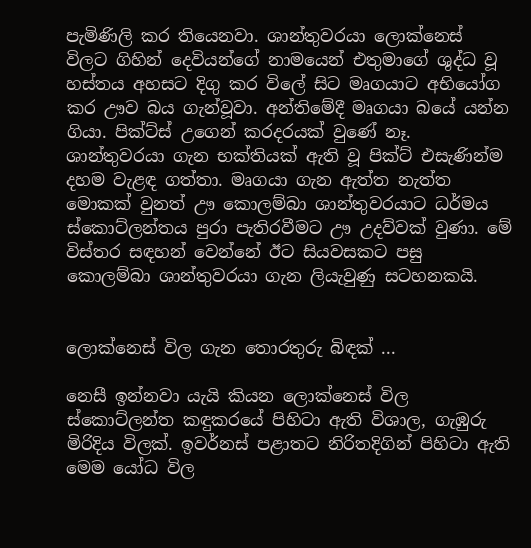පැමිණිලි කර තියෙනවා. ශාන්තුවරයා ලොක්නෙස් විලට ගිහින් දෙවියන්ගේ නාමයෙන් එතුමාගේ ශුද්ධ වූ හස්තය අහසට දිගු කර විලේ සිට මෘගයාට අභියෝග කර ඌව බය ගැන්වූවා. අන්තිමේදී මෘගයා බයේ යන්න ගියා. පික්ට්ස් උගෙන් කරදරයක් වුණේ නෑ. ශාන්තුවරයා ගැන භක්තියක් ඇති වූ පික්ට් එසැණින්ම දහම වැළඳ ගත්තා. මෘගයා ගැන ඇත්ත නැත්ත මොකක් වුනත් ඌ කොලම්බා ශාන්තුවරයාට ධර්මය ස්කොට්ලන්තය පුරා පැතිරවීමට ඌ උදව්වක් වුණා. මේ විස්තර සඳහන් වෙන්නේ ඊට සියවසකට පසු කොලම්බා ශාන්තුවරයා ගැන ලියැවුණු සටහනකයි.


ලොක්නෙස් විල ගැන තොරතුරු බිඳක් ...

නෙසී ඉන්නවා යැයි කියන ලොක්නෙස් විල ස්කොට්ලන්ත කඳුකරයේ පිහිටා ඇති විශාල, ගැඹුරු මිරිදිය විලක්. ඉවර්නස් පළාතට නිරිතදිගින් පිහිටා ඇති මෙම යෝධ විල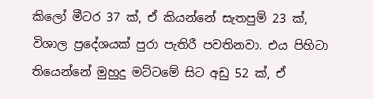කිලෝ මීටර 37 ක්, ඒ කියන්නේ සැතපුම් 23 ක්, විශාල ප්‍රදේශයක් පුරා පැතිරී පවතිනවා. එය පිහිටා තියෙන්නේ මුහුදු මට්ටමේ සිට අඩු 52 ක්, ඒ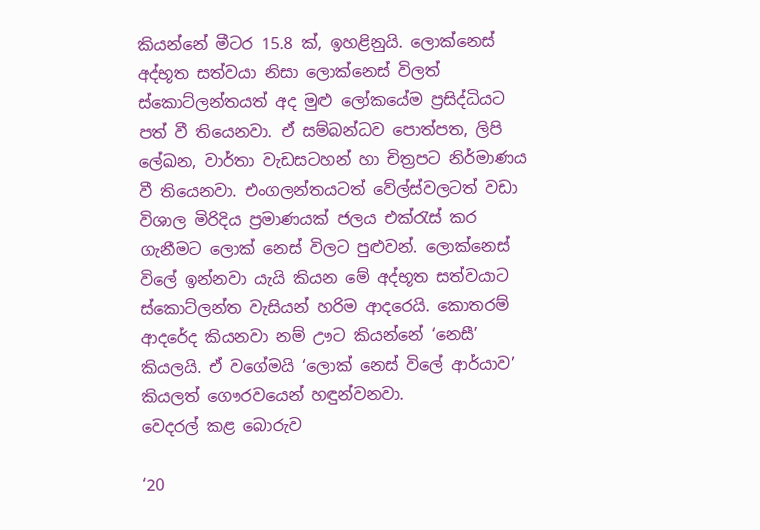කියන්නේ මීටර 15.8 ක්, ඉහළිනුයි. ලොක්නෙස් අද්භූත සත්වයා නිසා ලොක්නෙස් විලත් ස්කොට්ලන්තයත් අද මුළු ලෝකයේම ප්‍රසිද්ධියට පත් වී තියෙනවා. ඒ සම්බන්ධව පොත්පත, ලිපි ලේඛන, වාර්තා වැඩසටහන් හා චිත්‍රපට නිර්මාණය වී තියෙනවා. එංගලන්තයටත් වේල්ස්වලටත් වඩා විශාල මිරිදිය ප්‍රමාණයක් ජලය එක්රැස් කර ගැනීමට ලොක් නෙස් විලට පුළුවන්. ලොක්නෙස් විලේ ඉන්නවා යැයි කියන මේ අද්භූත සත්වයාට ස්කොට්ලන්ත වැසියන් හරිම ආදරෙයි. කොතරම් ආදරේද කියනවා නම් ඌට කියන්නේ ‘නෙසී’ කියලයි. ඒ වගේමයි ‘ලොක් නෙස් විලේ ආර්යාව’ කියලත් ගෞරවයෙන් හඳුන්වනවා.
වෙදරල් කළ බොරුව

‘20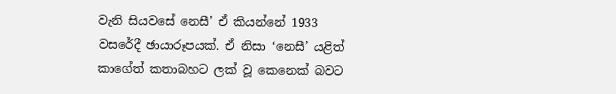වැනි සියවසේ නෙසී’ ඒ කියන්නේ 1933 වසරේදී ඡායාරූපයක්. ඒ නිසා ‘නෙසී’ යළිත් කාගේත් කතාබහට ලක් වූ කෙනෙක් බවට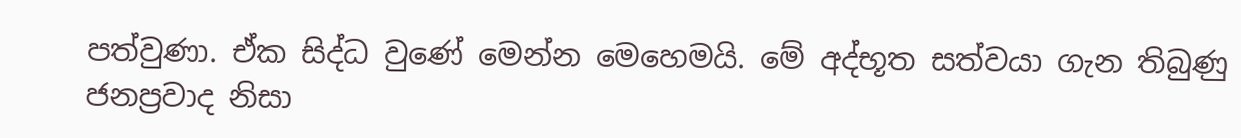පත්වුණා. ඒක සිද්ධ වුණේ මෙන්න මෙහෙමයි. මේ අද්භූත සත්වයා ගැන තිබුණු ජනප්‍රවාද නිසා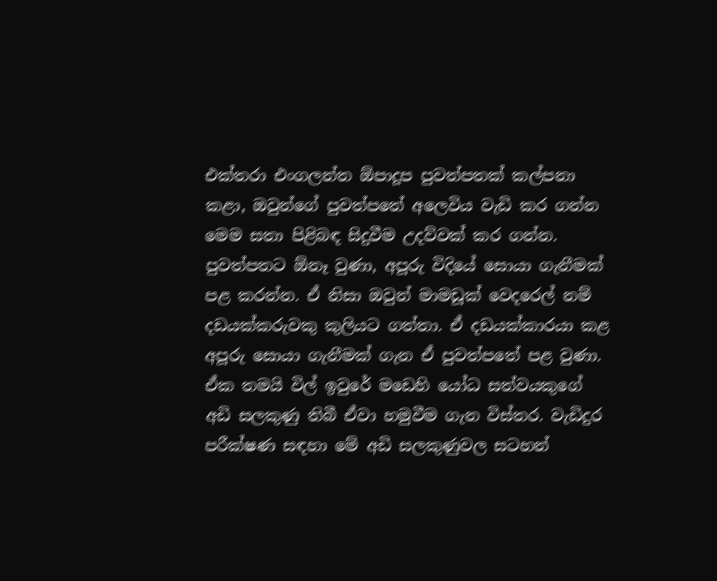එක්තරා එංගලන්ත ඕපාදූප පුවත්පතක් කල්පනා කළා, ඔවුන්ගේ පුවත්පතේ අලෙවිය වැඩි කර ගන්න මෙම සතා පිළිබඳ සිදුවීම උදව්වක් කර ගන්න. පුවත්පතට ඕනෑ වුණා, අපූරු විදියේ සොයා ගැනීමක් පළ කරන්න. ඒ නිසා ඔවුන් මාමඩූක් වෙදරෙල් නම් දඩයක්කරුවකු කුලියට ගත්තා. ඒ දඩයක්කාරයා කළ අපූරු සොයා ගැනීමක් ගැන ඒ පුවත්පතේ පළ වුණා. ඒක තමයි විල් ඉවුරේ මඩෙහි යෝධ සත්වයකුගේ අඩි සලකුණු තිබී ඒවා හමුවීම ගැන විස්තර. වැඩිදුර පරීක්ෂණ සඳහා මේ අඩි සලකුණුවල සටහන්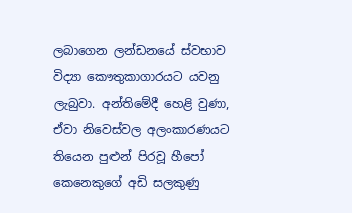ලබාගෙන ලන්ඩනයේ ස්වභාව විද්‍යා කෞතුකාගාරයට යවනු ලැබුවා. අන්තිමේදී හෙළි වුණා, ඒවා නිවෙස්වල අලංකාරණයට තියෙන පුළුන් පිරවූ හීපෝ කෙනෙකුගේ අඩි සලකුණු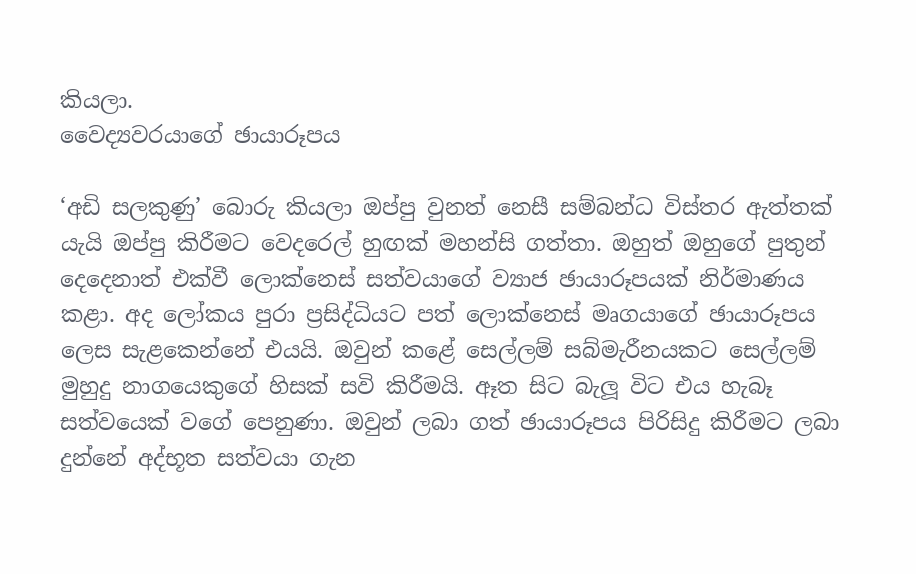කියලා.
වෛද්‍යවරයාගේ ඡායාරූපය

‘අඩි සලකුණු’ බොරු කියලා ඔප්පු වුනත් නෙසී සම්බන්ධ විස්තර ඇත්තක් යැයි ඔප්පු කිරීමට වෙදරෙල් හුඟක් මහන්සි ගත්තා. ඔහුත් ඔහුගේ පුතුන් දෙදෙනාත් එක්වී ලොක්නෙස් සත්වයාගේ ව්‍යාජ ඡායාරූපයක් නිර්මාණය කළා. අද ලෝකය පුරා ප්‍රසිද්ධියට පත් ලොක්නෙස් මෘගයාගේ ඡායාරූපය ලෙස සැළකෙන්නේ එයයි. ඔවුන් කළේ සෙල්ලම් සබ්මැරීනයකට සෙල්ලම් මුහුදු නාගයෙකුගේ හිසක් සවි කිරීමයි. ඈත සිට බැලූ විට එය හැබෑ සත්වයෙක් වගේ පෙනුණා. ඔවුන් ලබා ගත් ඡායාරූපය පිරිසිදු කිරීමට ලබා දුන්නේ අද්භූත සත්වයා ගැන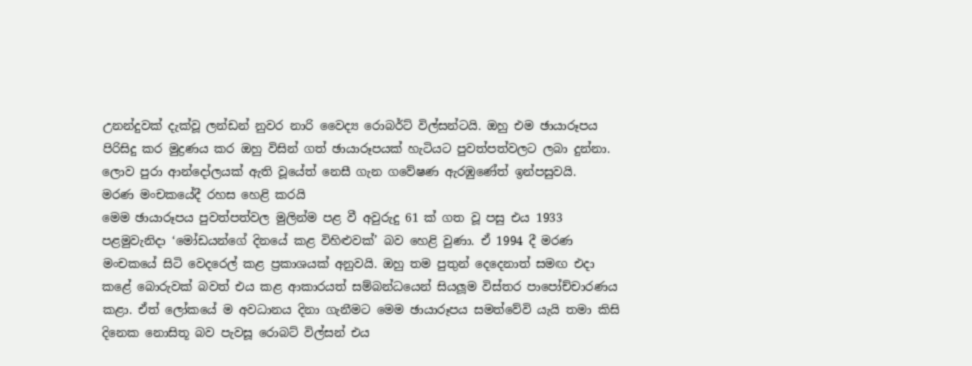උනන්දුවක් දැක්වූ ලන්ඩන් නුවර නාරි වෛද්‍ය රොබර්ට් විල්සන්ටයි. ඔහු එම ඡායාරූපය පිරිසිදු කර මුද්‍රණය කර ඔහු විසින් ගත් ඡායාරූපයක් හැටියට පුවත්පත්වලට ලබා දුන්නා. ලොව පුරා ආන්දෝලයක් ඇති වූයේත් නෙසී ගැන ගවේෂණ ඇරඹුණේත් ඉන්පසුවයි.
මරණ මංචකයේදී රහස හෙළි කරයි
මෙම ඡායාරූපය පුවත්පත්වල මුලින්ම පළ වී අවුරුදු 61 ක් ගත වූ පසු එය 1933 පළමුවැනිදා ‘මෝඩයන්ගේ දිනයේ කළ විහිළුවක්’ බව හෙළි වුණා. ඒ 1994 දී මරණ මංචකයේ සිටි වෙදරෙල් කළ ප්‍රකාශයක් අනුවයි. ඔහු තම පුතුන් දෙදෙනාත් සමඟ එදා කළේ බොරුවක් බවත් එය කළ ආකාරයත් සම්බන්ධයෙන් සියලූම විස්තර පාපෝච්චාරණය කළා. ඒත් ලෝකයේ ම අවධානය දිනා ගැනීමට මෙම ඡායාරූපය සමත්වේවි යැයි තමා කිසි දිනෙක නොසිතූ බව පැවසූ රොබට් විල්සන් එය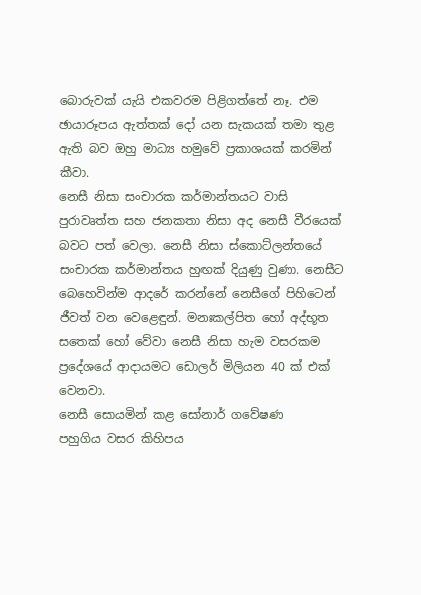බොරුවක් යැයි එකවරම පිළිගත්තේ නෑ. එම ඡායාරූපය ඇත්තක් දෝ යන සැකයක් තමා තුළ ඇති බව ඔහු මාධ්‍ය හමුවේ ප්‍රකාශයක් කරමින් කීවා.
නෙසී නිසා සංචාරක කර්මාන්තයට වාසි
පුරාවෘත්ත සහ ජනකතා නිසා අද නෙසී වීරයෙක් බවට පත් වෙලා. නෙසී නිසා ස්කොට්ලන්තයේ සංචාරක කර්මාන්තය හුඟක් දියුණු වුණා. නෙසීට බෙහෙවින්ම ආදරේ කරන්නේ නෙසීගේ පිහිටෙන් ජීවත් වන වෙළෙඳුන්. මනඃකල්පිත හෝ අද්භූත සතෙක් හෝ වේවා නෙසී නිසා හැම වසරකම ප්‍රදේශයේ ආදායමට ඩොලර් මිලියන 40 ක් එක් වෙනවා.
නෙසී සොයමින් කළ සෝනාර් ගවේෂණ
පහුගිය වසර කිහිපය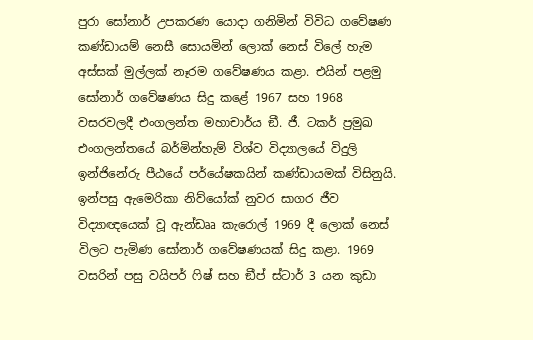පුරා සෝනාර් උපකරණ යොදා ගනිමින් විවිධ ගවේෂණ කණ්ඩායම් නෙසී සොයමින් ලොක් නෙස් විලේ හැම අස්සක් මුල්ලක් නෑරම ගවේෂණය කළා. එයින් පළමු සෝනාර් ගවේෂණය සිදු කළේ 1967 සහ 1968 වසරවලදී එංගලන්ත මහාචාර්ය ඞී. ජී. ටකර් ප්‍රමුඛ එංගලන්තයේ බර්මින්හැම් විශ්ව විද්‍යාලයේ විදුලි ඉන්ජිනේරු පීඨයේ පර්යේෂකයින් කණ්ඩායමක් විසිනුයි. ඉන්පසු ඇමෙරිකා නිව්යෝක් නුවර සාගර ජීව විද්‍යාඥයෙක් වූ ඇන්ඩෲ කැරොල් 1969 දී ලොක් නෙස් විලට පැමිණ සෝනාර් ගවේෂණයක් සිදු කළා. 1969 වසරින් පසු වයිපර් ෆිෂ් සහ ඞීප් ස්ටාර් 3 යන කුඩා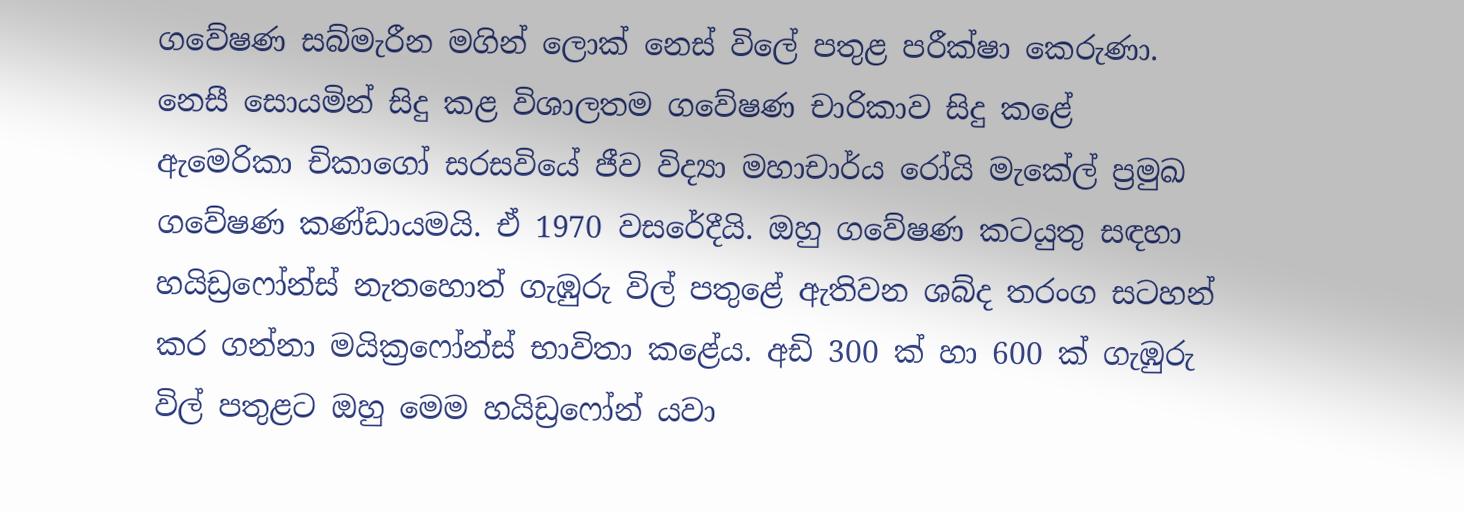ගවේෂණ සබ්මැරීන මගින් ලොක් නෙස් විලේ පතුළ පරීක්ෂා කෙරුණා. නෙසී සොයමින් සිදු කළ විශාලතම ගවේෂණ චාරිකාව සිදු කළේ ඇමෙරිකා චිකාගෝ සරසවියේ ජීව විද්‍යා මහාචාර්ය රෝයි මැකේල් ප්‍රමුඛ ගවේෂණ කණ්ඩායමයි. ඒ 1970 වසරේදීයි. ඔහු ගවේෂණ කටයුතු සඳහා හයිඩ්‍රෆෝන්ස් නැතහොත් ගැඹුරු විල් පතුළේ ඇතිවන ශබ්ද තරංග සටහන් කර ගන්නා මයික්‍රෆෝන්ස් භාවිතා කළේය. අඩි 300 ක් හා 600 ක් ගැඹුරු විල් පතුළට ඔහු මෙම හයිඩ්‍රෆෝන් යවා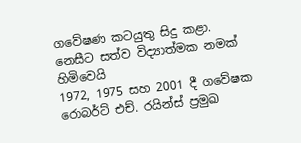ගවේෂණ කටයුතු සිදු කළා.
නෙසීට සත්ව විද්‍යාත්මක නමක් හිමිවෙයි
1972, 1975 සහ 2001 දී ගවේෂක රොබර්ට් එච්. රයින්ස් ප්‍රමුඛ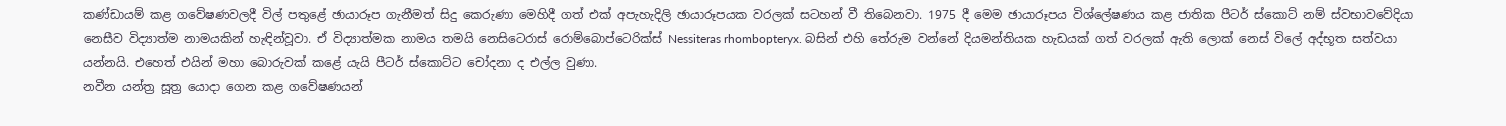කණ්ඩායම් කළ ගවේෂණවලදී විල් පතුළේ ඡායාරූප ගැනීමත් සිදු කෙරුණා මෙහිදී ගත් එක් අපැහැදිලි ඡායාරූපයක වරලක් සටහන් වී තිබෙනවා. 1975 දී මෙම ඡායාරූපය විශ්ලේෂණය කළ ජාතික පීටර් ස්කොට් නම් ස්වභාවවේදියා නෙසීව විද්‍යාත්ම නාමයකින් හැඳින්වූවා. ඒ විද්‍යාත්මක නාමය තමයි නෙසිටෙරාස් රොම්බොප්ටෙරික්ස් Nessiteras rhombopteryx. බසින් එහි තේරුම වන්නේ දියමන්තියක හැඩයක් ගත් වරලක් ඇති ලොක් නෙස් විලේ අද්භූත සත්වයා යන්නයි. එහෙත් එයින් මහා බොරුවක් කළේ යැයි පීටර් ස්කොට්ට චෝදනා ද එල්ල වුණා.
නවීන යන්ත්‍ර සූත්‍ර යොදා ගෙන කළ ගවේෂණයන්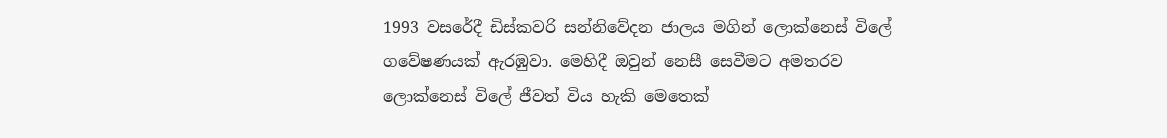1993 වසරේදී ඩිස්කවරි සන්නිවේදන ජාලය මගින් ලොක්නෙස් විලේ ගවේෂණයක් ඇරඹුවා. මෙහිදී ඔවුන් නෙසී සෙවීමට අමතරව ලොක්නෙස් විලේ ජීවත් විය හැකි මෙතෙක්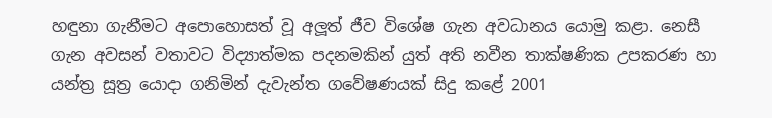හඳුනා ගැනීමට අපොහොසත් වූ අලූත් ජීව විශේෂ ගැන අවධානය යොමු කළා. නෙසී ගැන අවසන් වතාවට විද්‍යාත්මක පදනමකින් යුත් අති නවීන තාක්ෂණික උපකරණ හා යන්ත්‍ර සූත්‍ර යොදා ගනිමින් දැවැන්ත ගවේෂණයක් සිදු කළේ 2001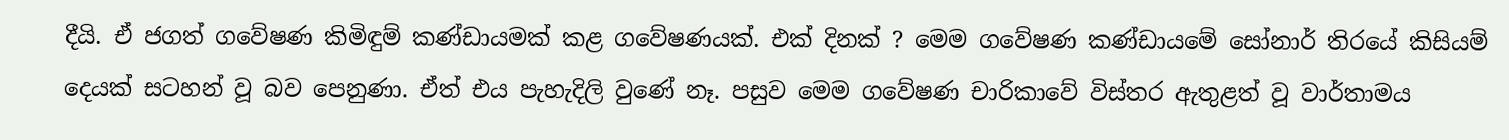දීයි. ඒ ජගත් ගවේෂණ කිමිඳුම් කණ්ඩායමක් කළ ගවේෂණයක්. එක් දිනක් ? මෙම ගවේෂණ කණ්ඩායමේ සෝනාර් තිරයේ කිසියම් දෙයක් සටහන් වූ බව පෙනුණා. ඒත් එය පැහැදිලි වුණේ නෑ. පසුව මෙම ගවේෂණ චාරිකාවේ විස්තර ඇතුළත් වූ වාර්තාමය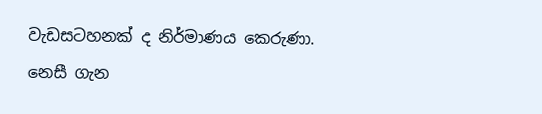වැඩසටහනක් ද නිර්මාණය කෙරුණා.
නෙසී ගැන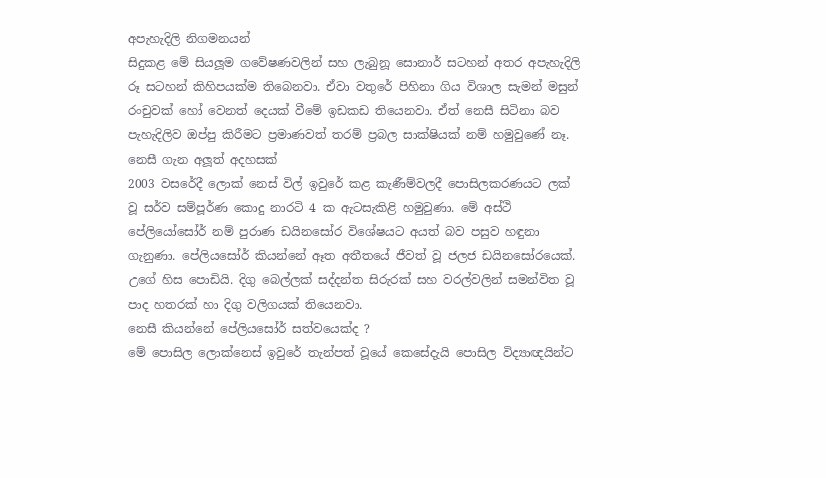අපැහැදිලි නිගමනයන්
සිදුකළ මේ සියලූම ගවේෂණවලින් සහ ලැබුනූ සොනාර් සටහන් අතර අපැහැදිලි රූ සටහන් කිහිපයක්ම තිබෙනවා. ඒවා වතුරේ පිහිනා ගිය විශාල සැමන් මසුන් රංචුවක් හෝ වෙනත් දෙයක් වීමේ ඉඩකඩ තියෙනවා. ඒත් නෙසී සිටිනා බව පැහැදිලිව ඔප්පු කිරීමට ප්‍රමාණවත් තරම් ප්‍රබල සාක්ෂියක් නම් හමුවුණේ නෑ.
නෙසී ගැන අලූත් අදහසක්
2003 වසරේදී ලොක් නෙස් විල් ඉවුරේ කළ කැණීම්වලදී පොසිලකරණයට ලක් වූ සර්ව සම්පූර්ණ කොදු නාරටි 4 ක ඇටසැකිළි හමුවුණා. මේ අස්ථි පේලියෝසෝර් නම් පුරාණ ඩයිනසෝර විශේෂයට අයත් බව පසුව හඳුනා ගැනුණා. පේලියසෝර් කියන්නේ ඈත අතීතයේ ජීවත් වූ ජලජ ඩයිනසෝරයෙක්. උගේ හිස පොඩියි. දිගු බෙල්ලක් සද්දන්ත සිරුරක් සහ වරල්වලින් සමන්විත වූ පාද හතරක් හා දිගු වලිගයක් තියෙනවා.
නෙසී කියන්නේ පේලියසෝර් සත්වයෙක්ද ?
මේ පොසිල ලොක්නෙස් ඉවුරේ තැන්පත් වූයේ කෙසේදැයි පොසිල විද්‍යාඥයින්ට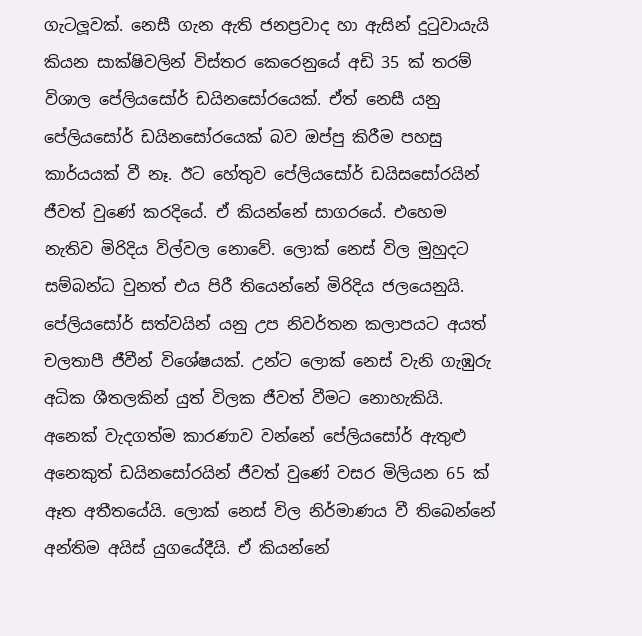ගැටලූවක්. නෙසී ගැන ඇති ජනප්‍රවාද හා ඇසින් දුටුවායැයි කියන සාක්ෂිවලින් විස්තර කෙරෙනුයේ අඩි 35 ක් තරම් විශාල පේලියසෝර් ඩයිනසෝරයෙක්. ඒත් නෙසී යනු පේලියසෝර් ඩයිනසෝරයෙක් බව ඔප්පු කිරීම පහසු කාර්යයක් වී නෑ. ඊට හේතුව පේලියසෝර් ඩයිසසෝරයින් ජීවත් වුණේ කරදියේ. ඒ කියන්නේ සාගරයේ. එහෙම නැතිව මිරිදිය විල්වල නොවේ. ලොක් නෙස් විල මුහුදට සම්බන්ධ වුනත් එය පිරී තියෙන්නේ මිරිදිය ජලයෙනුයි. පේලියසෝර් සත්වයින් යනු උප නිවර්තන කලාපයට අයත් චලතාපී ජීවීන් විශේෂයක්. උන්ට ලොක් නෙස් වැනි ගැඹුරු අධික ශීතලකින් යුත් විලක ජීවත් වීමට නොහැකියි. අනෙක් වැදගත්ම කාරණාව වන්නේ පේලියසෝර් ඇතුළු අනෙකුත් ඩයිනසෝරයින් ජීවත් වුණේ වසර මිලියන 65 ක් ඈත අතීතයේයි. ලොක් නෙස් විල නිර්මාණය වී තිබෙන්නේ අන්තිම අයිස් යුගයේදීයි. ඒ කියන්නේ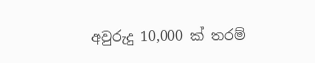අවුරුදු 10,000 ක් තරම්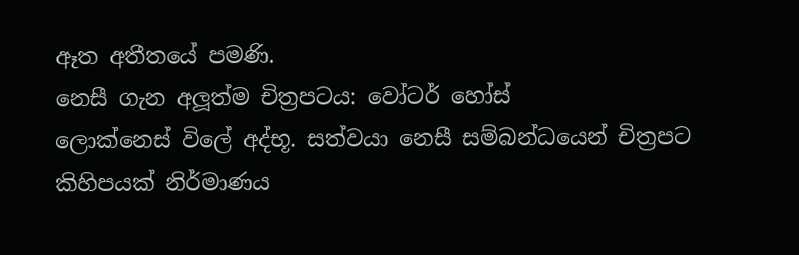ඈත අතීතයේ පමණි.
නෙසී ගැන අලූත්ම චිත්‍රපටය: වෝටර් හෝස්
ලොක්නෙස් විලේ අද්භූ. සත්වයා නෙසී සම්බන්ධයෙන් චිත්‍රපට කිහිපයක් නිර්මාණය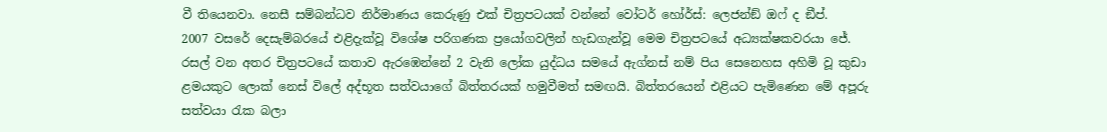වී තියෙනවා. නෙසී සම්බන්ධව නිර්මාණය කෙරුණු එක් චිත්‍රපටයක් වන්නේ වෝටර් හෝර්ස්: ලෙජන්ඞ් ඔෆ් ද ඞීප්.
2007 වසරේ දෙසැම්බරයේ එළිදැක්වූ විශේෂ පරිගණක ප්‍රයෝගවලින් හැඩගැන්වූ මෙම චිත්‍රපටයේ අධ්‍යක්ෂකවරයා ජේ. රසල් වන අතර චිත්‍රපටයේ කතාව ඇරඹෙන්නේ 2 වැනි ලෝක යුද්ධය සමයේ ඇග්නස් නම් පිය සෙනෙහස අහිමි වූ කුඩා ළමයකුට ලොක් නෙස් විලේ අද්භූත සත්වයාගේ බිත්තරයක් හමුවීමත් සමඟයි. බිත්තරයෙන් එළියට පැමිණෙන මේ අපූරු සත්වයා රැක බලා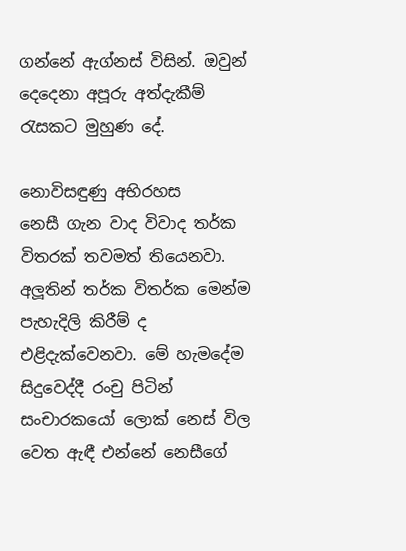ගන්නේ ඇග්නස් විසින්. ඔවුන් දෙදෙනා අපූරු අත්දැකීම් රැසකට මුහුණ දේ.

නොවිසඳුණු අභිරහස
නෙසී ගැන වාද විවාද තර්ක විතරක් තවමත් තියෙනවා. අලූතින් තර්ක විතර්ක මෙන්ම පැහැදිලි කිරීම් ද එළිදැක්වෙනවා. මේ හැමදේම සිදුවෙද්දී රංචු පිටින් සංචාරකයෝ ලොක් නෙස් විල වෙත ඇඳී එන්නේ නෙසීගේ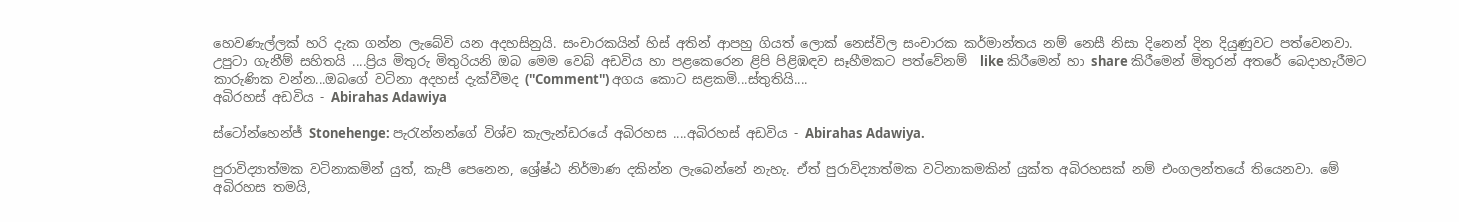හෙවණැල්ලක් හරි දැක ගන්න ලැබේවි යන අදහසිනුයි. සංචාරකයින් හිස් අතින් ආපහු ගියත් ලොක් නෙස්විල සංචාරක කර්මාන්තය නම් නෙසී නිසා දිනෙන් දින දියුණුවට පත්වෙනවා.
උපුටා ගැනීම් සහිතයි ....ප්‍රිය මිතුරු මිතුරියනි ඔබ මෙම වෙබ් අඩවිය හා පළකෙරෙන ළිපි පිළිඹඳව සෑහීමකට පත්වේනම්  like කිරීමෙන් හා share කිරීමෙන් මිතුරන් අතරේ බෙදාහැරීමට කාරුණික වන්න...ඔබගේ වටිනා අදහස් දැක්වීමද (''Comment'') අගය කොට සළකමි...ස්තුතියි....
අබිරහස් අඩවිය - Abirahas Adawiya

ස්ටෝන්හෙන්ජ් Stonehenge: පැරැන්නන්ගේ විශ්ව කැලැන්ඩරයේ අබිරහස ....අබිරහස් අඩවිය - Abirahas Adawiya.

පුරාවිද්‍යාත්මක වටිනාකමින් යුත්, කැපී පෙනෙන, ශ්‍රේෂ්ඨ නිර්මාණ දකින්න ලැබෙන්නේ නැහැ. ඒත් පුරාවිද්‍යාත්මක වටිනාකමකින් යුක්ත අබිරහසක් නම් එංගලන්තයේ තියෙනවා. මේ අබිරහස තමයි,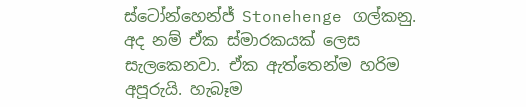ස්ටෝන්හෙන්ජ් Stonehenge ගල්කනු. අද නම් ඒක ස්මාරකයක් ලෙස සැලකෙනවා. ඒක ඇත්තෙන්ම හරිම අපූරුයි. හැබෑම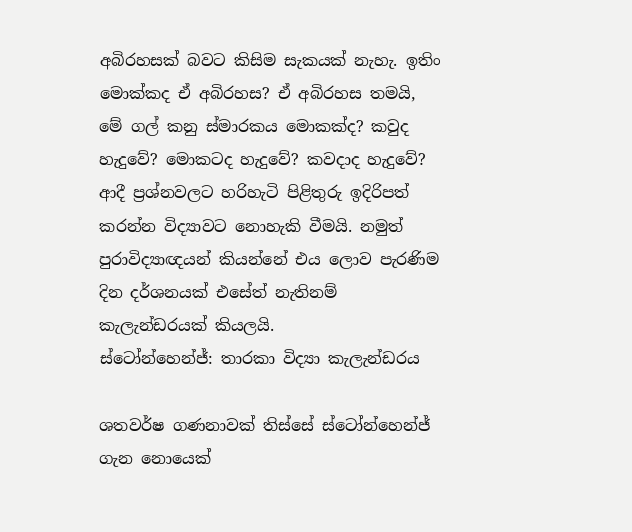අබිරහසක් බවට කිසිම සැකයක් නැහැ. ඉතිං මොක්කද ඒ අබිරහස? ඒ අබිරහස තමයි, මේ ගල් කනු ස්මාරකය මොකක්ද? කවුද හැදුවේ? මොකටද හැදුවේ? කවදාද හැදුවේ? ආදී ප්‍රශ්නවලට හරිහැටි පිළිතුරු ඉදිරිපත් කරන්න විද්‍යාවට නොහැකි වීමයි. නමුත් පුරාවිද්‍යාඥයන් කියන්නේ එය ලොව පැරණිම දින දර්ශනයක් එසේත් නැතිනම් කැලැන්ඩරයක් කියලයි.
ස්ටෝන්හෙන්ජ්: තාරකා විද්‍යා කැලැන්ඩරය

ශතවර්ෂ ගණනාවක් තිස්සේ ස්ටෝන්හෙන්ජ් ගැන නොයෙක්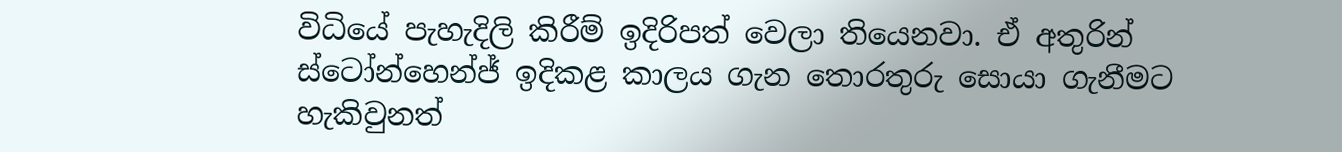විධියේ පැහැදිලි කිරීම් ඉදිරිපත් වෙලා තියෙනවා. ඒ අතුරින් ස්ටෝන්හෙන්ජ් ඉදිකළ කාලය ගැන තොරතුරු සොයා ගැනීමට හැකිවුනත්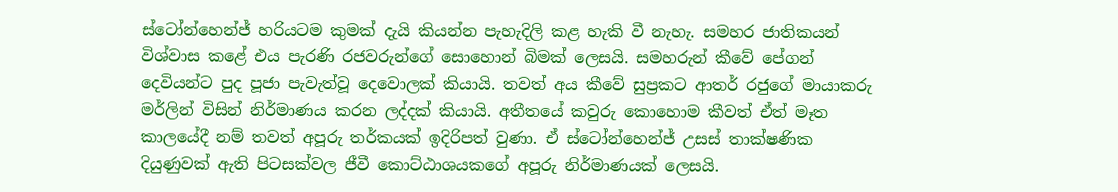ස්ටෝන්හෙන්ජ් හරියටම කුමක් දැයි කියන්න පැහැදිලි කළ හැකි වී නැහැ. සමහර ජාතිකයන් විශ්වාස කළේ එය පැරණි රජවරුන්ගේ සොහොන් බිමක් ලෙසයි. සමහරුන් කීවේ පේගන් දෙවියන්ට පුද පූජා පැවැත්වූ දෙවොලක් කියායි. තවත් අය කීවේ සුප්‍රකට ආතර් රජුගේ මායාකරු මර්ලින් විසින් නිර්මාණය කරන ලද්දක් කියායි. අතීතයේ කවුරු කොහොම කීවත් ඒත් මෑත කාලයේදී නම් තවත් අපූරු තර්කයක් ඉදිරිපත් වුණා. ඒ ස්ටෝන්හෙන්ජ් උසස් තාක්ෂණික දියුණුවක් ඇති පිටසක්වල ජීවී කොට්ඨාශයකගේ අපූරු නිර්මාණයක් ලෙසයි.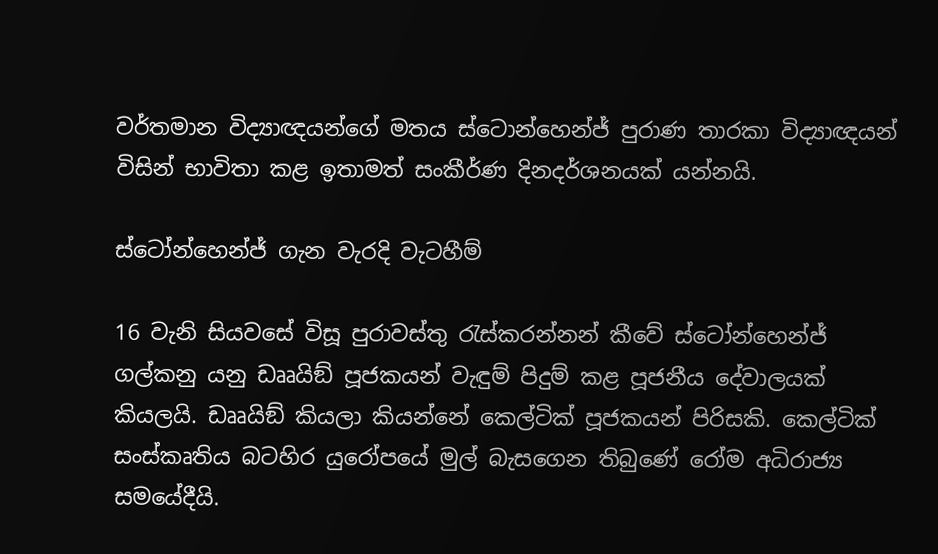වර්තමාන විද්‍යාඥයන්ගේ මතය ස්ටොන්හෙන්ජ් පුරාණ තාරකා විද්‍යාඥයන් විසින් භාවිතා කළ ඉතාමත් සංකීර්ණ දිනදර්ශනයක් යන්නයි.

ස්ටෝන්හෙන්ජ් ගැන වැරදි වැටහීම්

16 වැනි සියවසේ විසූ පුරාවස්තු රැස්කරන්නන් කීවේ ස්ටෝන්හෙන්ජ් ගල්කනු යනු ඩෲයිඞ් පූජකයන් වැඳුම් පිදුම් කළ පූජනීය දේවාලයක් කියලයි. ඩෲයිඞ් කියලා කියන්නේ කෙල්ටික් පූජකයන් පිරිසකි. කෙල්ටික් සංස්කෘතිය බටහිර යුරෝපයේ මුල් බැසගෙන තිබුණේ රෝම අධිරාජ්‍ය සමයේදීයි.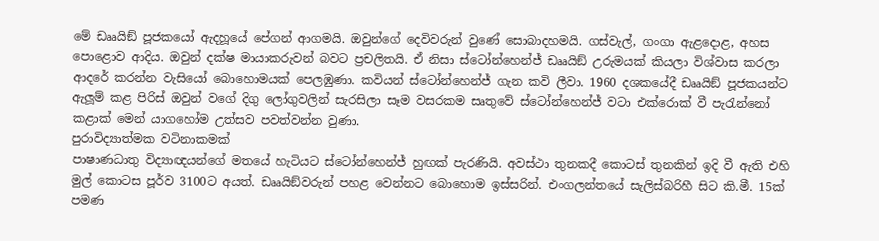මේ ඩෲයිඞ් පූජකයෝ ඇදහූයේ පේගන් ආගමයි. ඔවුන්ගේ දෙවිවරුන් වුණේ සොබාදහමයි. ගස්වැල්, ගංගා ඇළදොළ, අහස පොළොව ආදිය. ඔවුන් දක්ෂ මායාකරුවන් බවට ප්‍රචලිතයි. ඒ නිසා ස්ටෝන්හෙන්ජ් ඩෲයිඞ් උරුමයක් කියලා විශ්වාස කරලා ආදරේ කරන්න වැසියෝ බොහොමයක් පෙලඹුණා. කවියන් ස්ටෝන්හෙන්ජ් ගැන කවි ලීවා. 1960 දශකයේදී ඩෲයිඞ් පූජකයන්ට ඇලූම් කළ පිරිස් ඔවුන් වගේ දිගු ලෝගුවලින් සැරසිලා සෑම වසරකම සෘතුවේ ස්ටෝන්හෙන්ජ් වටා එක්රොක් වී පැරැන්නෝ කළාක් මෙන් යාගහෝම උත්සව පවත්වන්න වුණා.
පුරාවිද්‍යාත්මක වටිනාකමක්
පාෂාණධාතු විද්‍යාඥයන්ගේ මතයේ හැටියට ස්ටෝන්හෙන්ජ් හුඟක් පැරණියි. අවස්ථා තුනකදී කොටස් තුනකින් ඉදි වී ඇති එහි මුල් කොටස පූර්ව 3100ට අයත්. ඩෲයිඞ්වරුන් පහළ වෙන්නට බොහොම ඉස්සරින්. එංගලන්තයේ සැලිස්බරිහී සිට කි.මී. 15ක් පමණ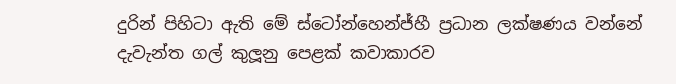දුරින් පිහිටා ඇති මේ ස්ටෝන්හෙන්ජ්හී ප්‍රධාන ලක්ෂණය වන්නේ දැවැන්ත ගල් කුලූනු පෙළක් කවාකාරව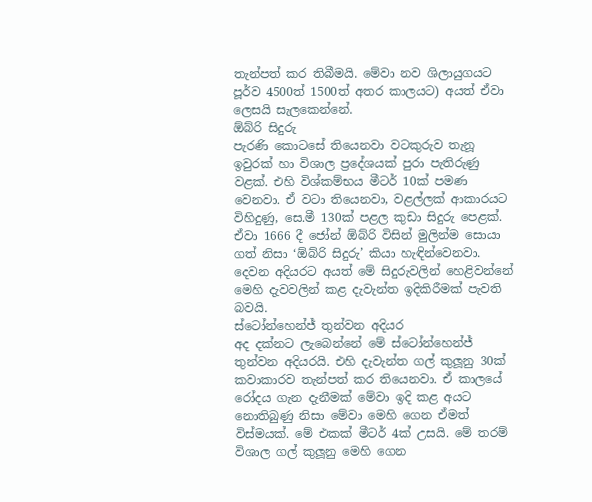තැන්පත් කර තිබීමයි. මේවා නව ශිලායුගයට පූර්ව 4500ත් 1500ත් අතර කාලයට) අයත් ඒවා ලෙසයි සැලකෙන්නේ.
ඕබ්රි සිදුරු
පැරණි කොටසේ තියෙනවා වටකුරුව තැනූ ඉවුරක් හා විශාල ප්‍රදේශයක් පුරා පැතිරුණු වළක්. එහි විශ්කම්භය මීටර් 10ක් පමණ වෙනවා. ඒ වටා තියෙනවා, වළල්ලක් ආකාරයට විහිදුණු, සෙ.මී 130ක් පළල කුඩා සිදුරු පෙළක්. ඒවා 1666 දී ජෝන් ඕබ්රි විසින් මුලින්ම සොයා ගත් නිසා ‘ඕබ්රි සිදුරු’ කියා හැඳින්වෙනවා. දෙවන අදියරට අයත් මේ සිදුරුවලින් හෙළිවන්නේ මෙහි දැවවලින් කළ දැවැන්ත ඉදිකිරීමක් පැවති බවයි.
ස්ටෝන්හෙන්ජ් තුන්වන අදියර
අද දක්නට ලැබෙන්නේ මේ ස්ටෝන්හෙන්ජ් තුන්වන අදියරයි. එහි දැවැන්ත ගල් කුලූනු 30ක් කවාකාරව තැන්පත් කර තියෙනවා. ඒ කාලයේ රෝදය ගැන දැනීමක් මේවා ඉදි කළ අයට නොතිබුණු නිසා මේවා මෙහි ගෙන ඒමත් විස්මයක්. මේ එකක් මීටර් 4ක් උසයි. මේ තරම් විශාල ගල් කුලූනු මෙහි ගෙන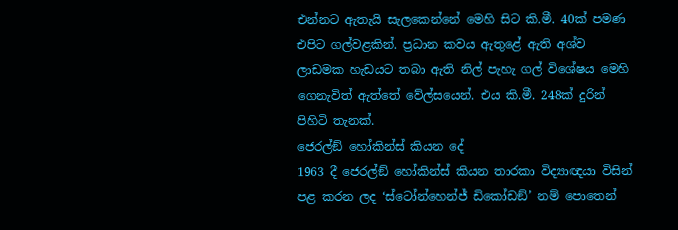එන්නට ඇතැයි සැලකෙන්නේ මෙහි සිට කි.මී. 40ක් පමණ එපිට ගල්වළකින්. ප්‍රධාන කවය ඇතුළේ ඇති අශ්ව ලාඩමක හැඩයට තබා ඇති නිල් පැහැ ගල් විශේෂය මෙහි ගෙනැවිත් ඇත්තේ වේල්සයෙන්. එය කි.මී. 248ක් දුරින් පිහිටි තැනක්.
ජෙරල්ඞ් හෝකින්ස් කියන දේ
1963 දී ජෙරල්ඞ් හෝකින්ස් කියන තාරකා විද්‍යාඥයා විසින් පළ කරන ලද ‘ස්ටෝන්හෙන්ජ් ඩිකෝඩඞ්’ නම් පොතෙන්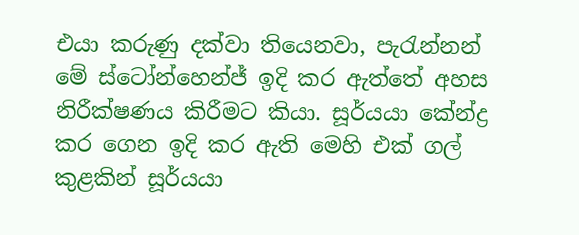එයා කරුණු දක්වා තියෙනවා, පැරැන්නන් මේ ස්ටෝන්හෙන්ජ් ඉදි කර ඇත්තේ අහස නිරීක්ෂණය කිරීමට කියා. සූර්යයා කේන්ද්‍ර කර ගෙන ඉදි කර ඇති මෙහි එක් ගල් කුළකින් සූර්යයා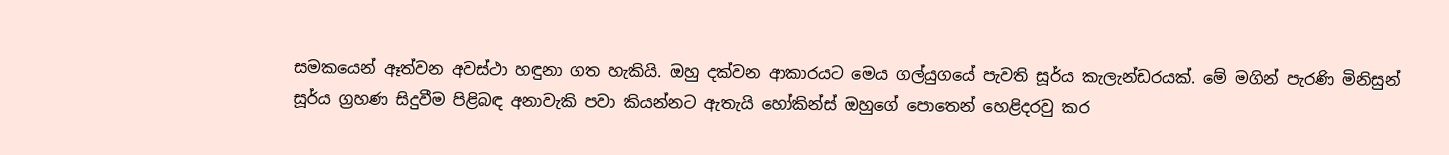සමකයෙන් ඈත්වන අවස්ථා හඳුනා ගත හැකියි. ඔහු දක්වන ආකාරයට මෙය ගල්යුගයේ පැවති සූර්ය කැලැන්ඩරයක්. මේ මගින් පැරණි මිනිසුන් සූර්ය ග්‍රහණ සිදුවීම පිළිබඳ අනාවැකි පවා කියන්නට ඇතැයි හෝකින්ස් ඔහුගේ පොතෙන් හෙළිදරවු කර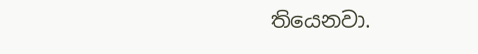තියෙනවා.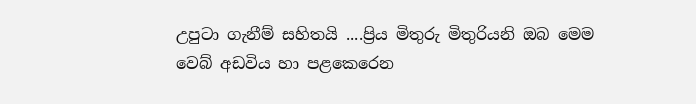උපුටා ගැනීම් සහිතයි ....ප්‍රිය මිතුරු මිතුරියනි ඔබ මෙම වෙබ් අඩවිය හා පළකෙරෙන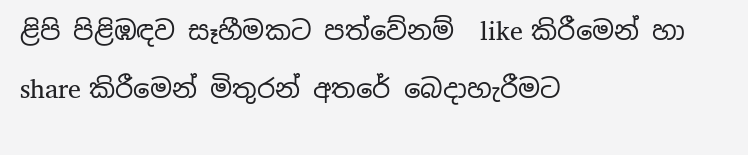ළිපි පිළිඹඳව සෑහීමකට පත්වේනම්  like කිරීමෙන් හා share කිරීමෙන් මිතුරන් අතරේ බෙදාහැරීමට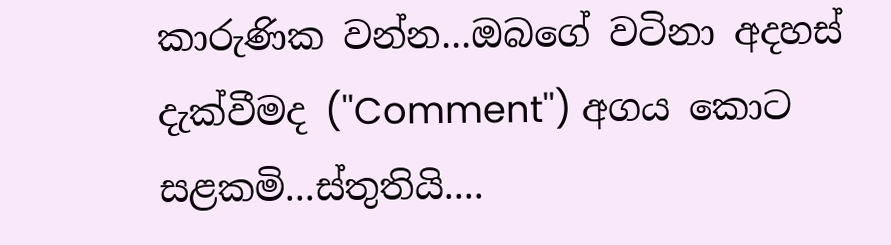කාරුණික වන්න...ඔබගේ වටිනා අදහස් දැක්වීමද (''Comment'') අගය කොට සළකමි...ස්තුතියි....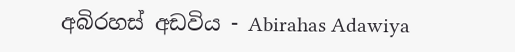අබිරහස් අඩවිය - Abirahas Adawiya